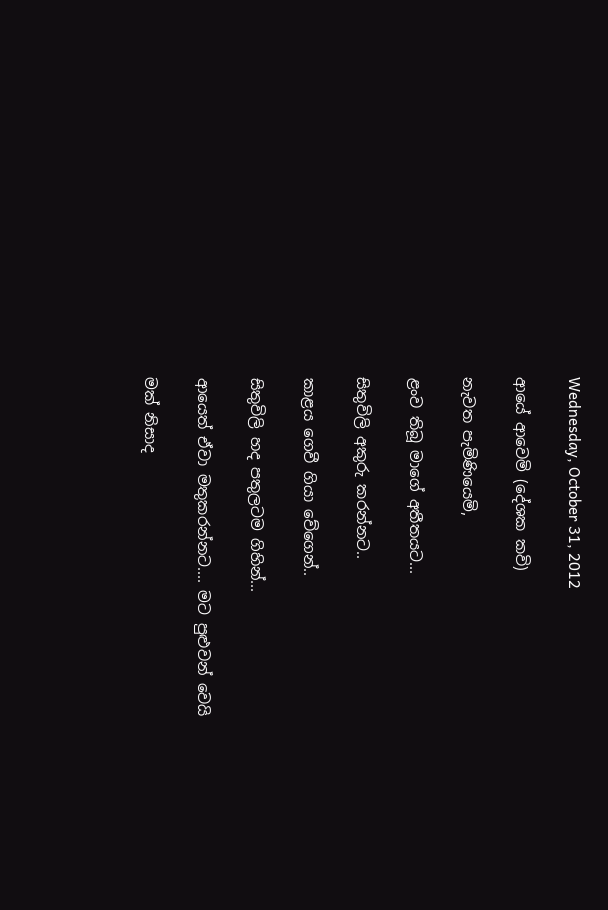Wednesday, October 31, 2012

ආයේ ආවෙමි (දේශක කවි)

නැවත පැමිණියෙමි,

ළංව තිබූ මාගේ අතීතයට...

සිතුවිලි අකුරු කරන්නට..

කාළය ගෙවී ගියා වේගෙන්..

සිතුවිලි හද පතුලටම ගිහින්...

ආයෙත් ඒවා මතුකරන්නට.... මට පුළුවන් වෙයි

මක් නිසාද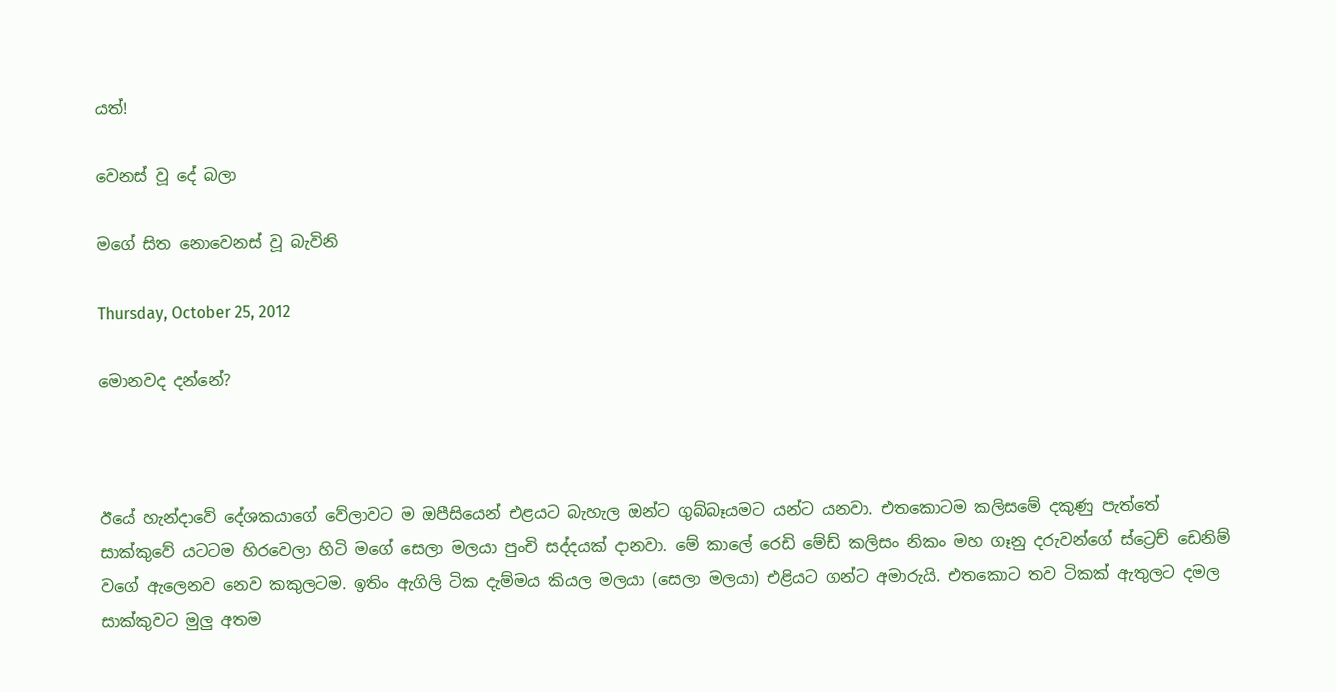යත්!

වෙනස් වූ දේ බලා

මගේ සිත නොවෙනස් වූ බැවිනි

Thursday, October 25, 2012

මොනවද දන්නේ?



ඊයේ හැන්දාවේ දේශකයාගේ වේලාවට ම ඔපීසියෙන් එළයට බැහැල ඔන්ට ගුබ්බෑයමට යන්ට යනවා. එතකොටම කලිසමේ දකුණු පැත්තේ සාක්කුවේ යටටම හිරවෙලා හිටි මගේ සෙලා මලයා පුංචි සද්දයක් දානවා. මේ කාලේ රෙඩි මේඩ් කලිසං නිකං මහ ගෑනු දරුවන්ගේ ස්ට්‍රෙච් ඩෙනිම් වගේ ඇලෙනව නෙව කකුලටම. ඉතිං ඇගිලි ටික දැම්මය කියල මලයා (සෙලා මලයා) එළියට ගන්ට අමාරුයි. එතකොට තව ටිකක් ඇතුලට දමල සාක්කුවට මුලු අතම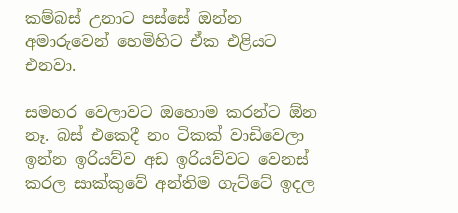කම්බස් උනාට පස්සේ ඔන්න අමාරුවෙන් හෙමිහිට ඒක එළියට එනවා.

සමහර වෙලාවට ඔහොම කරන්ට ඕන නෑ. බස් එකෙදී නං ටිකක් වාඩිවෙලා ඉන්න ඉරියව්ව අඩ ඉරියව්වට වෙනස් කරල සාක්කුවේ අන්තිම ගැට්ටේ ඉදල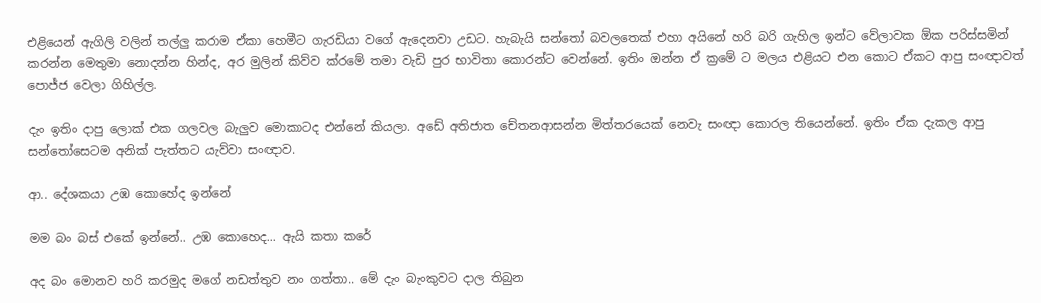එළියෙන් ඇගිලි වලින් තල්ලු කරාම ඒකා හෙමීට ගැරඩියා වගේ ඇදෙනවා උඩට. හැබැයි සන්තෝ බවලතෙක් එහා අයිනේ හරි බරි ගැහිල ඉන්ට වේලාවක ඕක පරිස්සමින් කරන්න මෙතුමා නොදන්න හින්ද, අර මුලින් කිව්ව ක්රමේ තමා වැඩි පුර භාවිතා කොරන්ට වෙන්නේ. ඉතිං ඔන්න ඒ ක්‍රමේ ට මලය එළියට එන කොට ඒකට ආපු සංඥාවත් පොජ්ජ වෙලා ගිහිල්ල.

දැං ඉතිං දාපු ලොක් එක ගලවල බැලුව මොකාටද එන්නේ කියලා. අඩේ අතිජාත චේතනආසන්න මිත්තරයෙක් නෙවැ සංඥා කොරල තියෙන්නේ. ඉතිං ඒක දැකල ආපු සන්තෝසෙටම අනික් පැත්තට යැව්වා සංඥාව.

ආ.. දේශකයා උඹ කොහේද ඉන්නේ

මම බං බස් එකේ ඉන්නේ.. උඹ කොහෙද... ඇයි කතා කරේ

අද බං මොනව හරි කරමුද මගේ නඩත්තුව නං ගත්තා.. මේ දැං බැංකුවට දාල තිබුන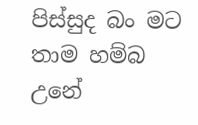පිස්සුද බං මට තාම හම්බ උනේ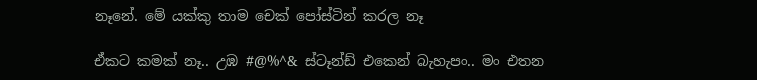නෑනේ. මේ යක්කු තාම චෙක් පෝස්ටින් කරල නෑ

ඒකට කමක් නෑ.. උඹ #@%^& ස්ටෑන්ඩ් එකෙන් බැහැපං.. මං එතන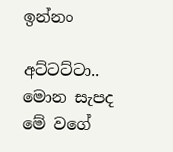ඉන්නං

අට්ටට්ටා.. මොන සැපද මේ වගේ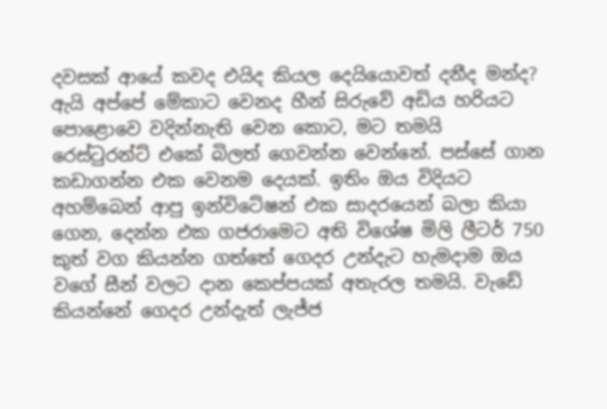දවසක් ආයේ කවද එයිද කියල දෙයියොවත් දනීද මන්ද? ඇයි අප්පේ මේකාට වෙනද හීන් සිරුවේ අඩිය හරියට පොළොවෙ වදින්නැති වෙන කොට, මට තමයි රෙස්ටුරන්ට් එකේ බිලත් ගෙවන්න වෙන්නේ. පස්සේ ගාන කඩාගන්න එක වෙනම දෙයක්. ඉතිං ඔය විදියට අහම්බෙන් ආපු ඉන්විටේෂන් එක සාදරයෙන් බලා කියා ගෙන, දෙන්න එක ගජරාමෙට අති විශේෂ මිලි ලීටර් 750 කුත් වග කියන්න ගත්තේ ගෙදර උන්දැට හැමදාම ඔය වගේ සීන් වලට දාන කෙප්පයක් අතැරල තමයි. වැඩේ කියන්නේ ගෙදර උන්දැත් ලැජ්ජ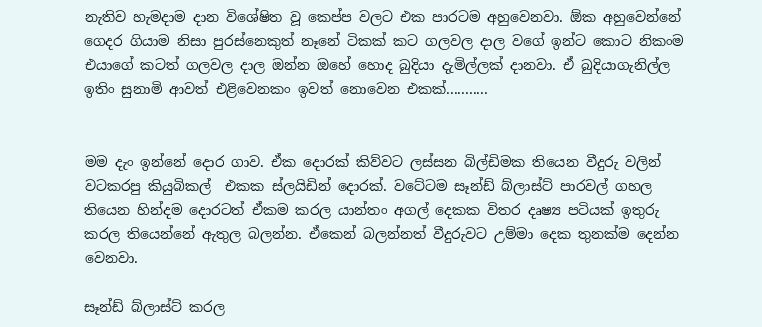නැතිව හැමදාම දාන විශේෂිත වූ කෙප්ප වලට එක පාරටම අහුවෙනවා. ඕක අහුවෙන්නේ ගෙදර ගියාම නිසා පුරස්නෙකුත් නෑනේ ටිකක් කට ගලවල දාල වගේ ඉන්ට කොට නිකංම එයාගේ කටත් ගලවල දාල ඔන්න ඔහේ හොද බුදියා දැමිල්ලක් දානවා. ඒ බුදියාගැනිල්ල ඉතිං සුනාමි ආවත් එළිවෙනකං ඉවත් නොවෙන එකක්...........


මම දැං ඉන්නේ දොර ගාව. ඒක දොරක් කිව්වට ලස්සන බිල්ඩිමක තියෙන වීදුරු වලින් වටකරපු කියුබිකල්  එකක ස්ලයිඩින් දොරක්. වටේටම සෑන්ඩ් බ්ලාස්ට් පාරවල් ගහල තියෙන හින්දම දොරටත් ඒකම කරල යාන්තං අගල් දෙකක විතර දෘෂ්‍ය පටියක් ඉතුරු කරල තියෙන්නේ ඇතුල බලන්න. ඒකෙන් බලන්නත් වීදුරුවට උම්මා දෙක තුනක්ම දෙන්න වෙනවා.

සෑන්ඩ් බ්ලාස්ට් කරල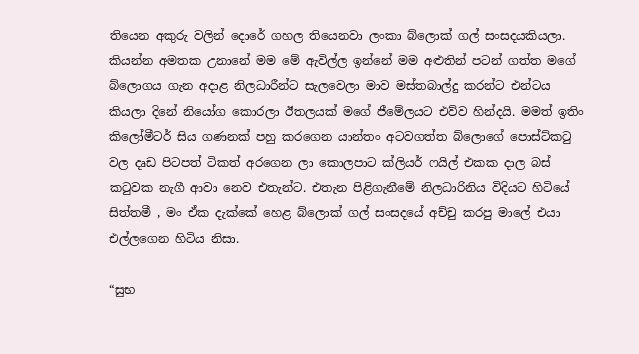තියෙන අකුරු වලින් දොරේ ගහල තියෙනවා ලංකා බ්ලොක් ගල් සංසදයකියලා. කියන්න අමතක උනානේ මම මේ ඇවිල්ල ඉන්නේ මම අළුතින් පටන් ගත්ත මගේ බ්ලොගය ගැන අදාළ නිලධාරීන්ට සැලවෙලා මාව මස්තබාල්දු කරන්ට එන්ටය කියලා දිනේ නියෝග කොරලා ඊතලයක් මගේ ජීමේලයට එව්ව හින්දයි. මමත් ඉතිං කිලෝමීටර් සිය ගණනක් පහු කරගෙන යාන්තං අටවගත්ත බ්ලොගේ පොස්ට්කටු වල දෘඩ පිටපත් ටිකත් අරගෙන ලා කොලපාට ක්ලියර් ෆයිල් එකක දාල බස් කටුවක නැගී ආවා නෙව එතැන්ට. එතැන පිළිගැනීමේ නිලධාරිනිය විදියට හිටියේ සිත්තමී , මං ඒක දැක්කේ හෙළ බ්ලොක් ගල් සංසදයේ අච්චු කරපු මාලේ එයා එල්ලගෙන හිටිය නිසා.

“සුභ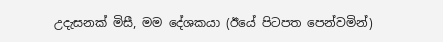උදැසනක් මිසී, මම දේශකයා (ඊයේ පිටපත පෙන්වමින්)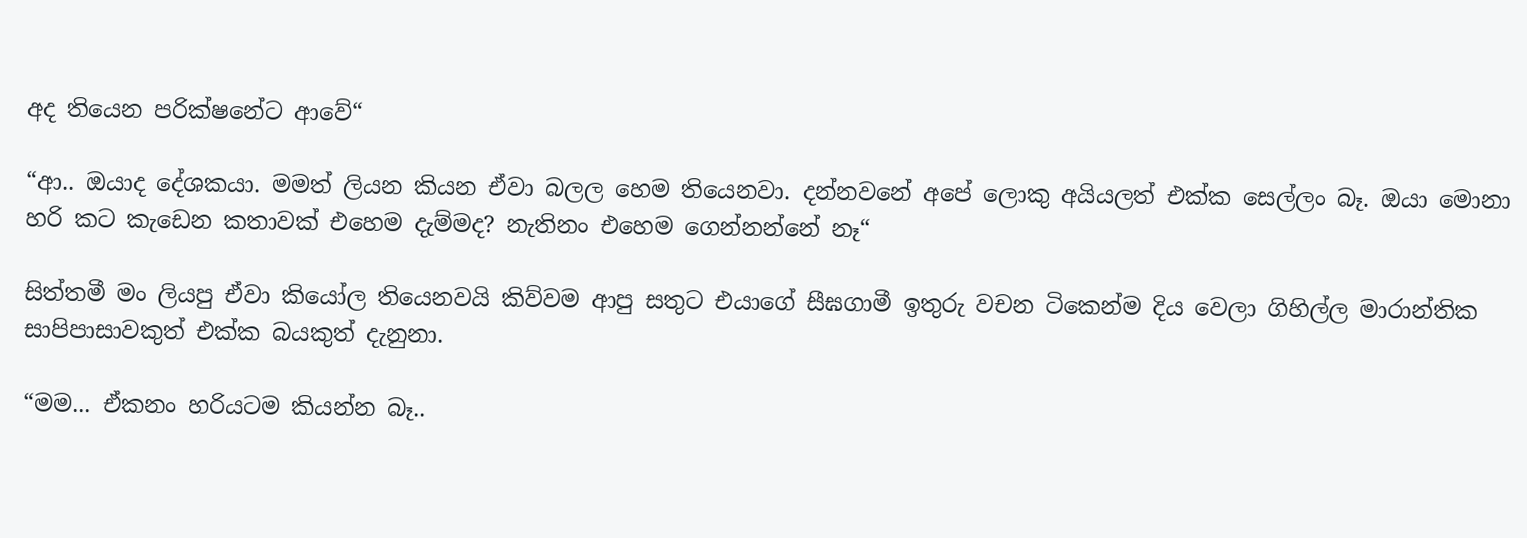අද තියෙන පරික්ෂනේට ආවේ“

“ආ.. ඔයාද දේශකයා. මමත් ලියන කියන ඒවා බලල හෙම තියෙනවා. දන්නවනේ අපේ ලොකු අයියලත් එක්ක සෙල්ලං බෑ. ඔයා මොනා හරි කට කැඩෙන කතාවක් එහෙම දැම්මද? නැතිනං එහෙම ගෙන්නන්නේ නෑ“

සිත්තමී මං ලියපු ඒවා කියෝල තියෙනවයි කිව්වම ආපු සතුට එයාගේ සීඝගාමී ඉතුරු වචන ටිකෙන්ම දිය වෙලා ගිහිල්ල මාරාන්තික සාපිපාසාවකුත් එක්ක බයකුත් දැනුනා.

“මම... ඒකනං හරියටම කියන්න බෑ..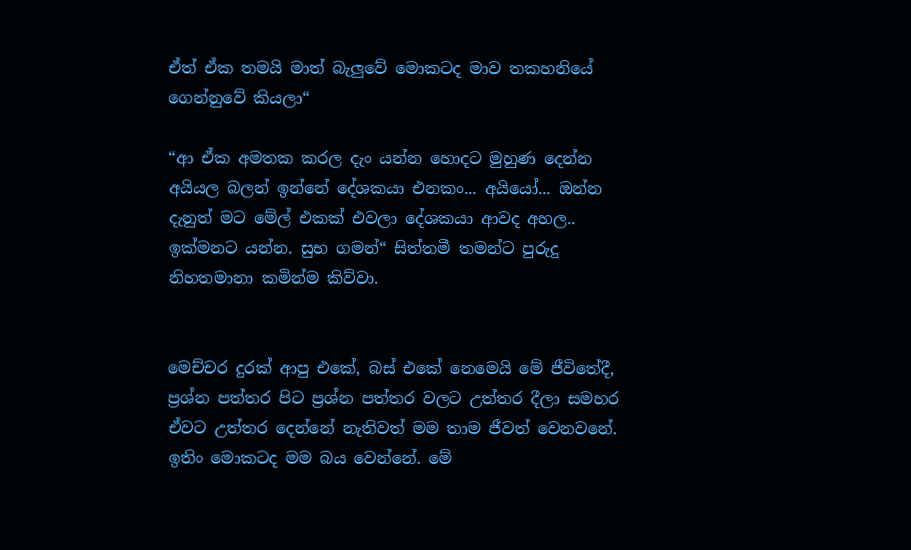ඒත් ඒක තමයි මාත් බැලුවේ මොකටද මාව තකහනියේ ගෙන්නුවේ කියලා“

“ආ ඒක අමතක කරල දැං යන්න හොදට මුහුණ දෙන්න අයියල බලන් ඉන්නේ දේශකයා එනකං... අයියෝ... ඔන්න දැනුත් මට මේල් එකක් එවලා දේශකයා ආවද අහල.. ඉක්මනට යන්න. සුභ ගමන්“ සිත්තමී තමන්ට පුරුදු නිහතමානා කමින්ම කිව්වා.


මෙච්චර දුරක් ආපු එකේ, බස් එකේ නෙමෙයි මේ ජීවිතේදී, ප්‍රශ්න පත්තර පිට ප්‍රශ්න පත්තර වලට උත්තර දීලා සමහර ඒවට උත්තර දෙන්නේ නැතිවත් මම තාම ජීවත් වෙනවනේ. ඉතිං මොකටද මම බය වෙන්නේ. මේ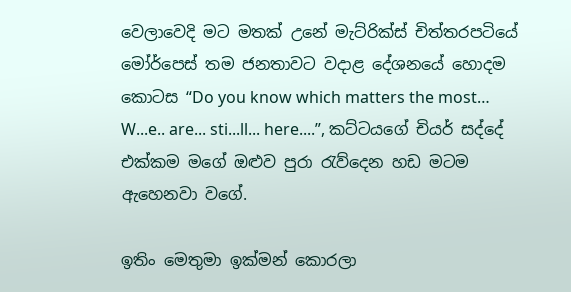වෙලාවෙදි මට මතක් උනේ මැට්රික්ස් චිත්තරපටියේ මෝර්පෙස් තම ජනතාවට වදාළ දේශනයේ හොදම කොටස “Do you know which matters the most… W...e.. are... sti...ll... here....”, කට්ටයගේ චියර් සද්දේ එක්කම මගේ ඔළුව පුරා රැව්දෙන හඩ මටම ඇහෙනවා වගේ.

ඉතිං මෙතුමා ඉක්මන් කොරලා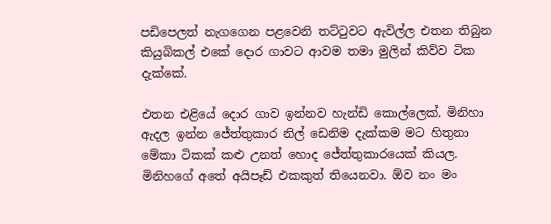පඩිපෙලත් නැගගෙන පළවෙනි තට්ටුවට ඇවිල්ල එතන තිබුන කියුබිකල් එකේ දොර ගාවට ආවම තමා මුලින් කිව්ව ටික දැක්කේ.

එතන එළියේ දොර ගාව ඉන්නව හැන්ඩි කොල්ලෙක්. මිනිහා ඇදල ඉන්න ජේත්තුකාර නිල් ඩෙනිම දැක්කම මට හිතුනා මේකා ටිකක් කළු උනත් හොද ජේත්තුකාරයෙක් කියල. මිනිහගේ අතේ අයිපෑඩ් එකකුත් තියෙනවා. ඕව නං මං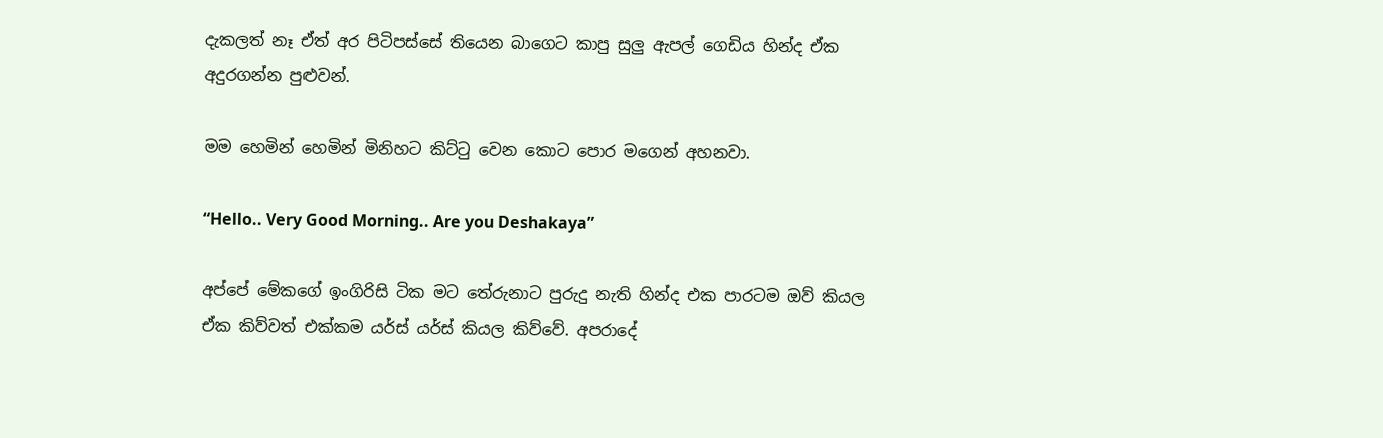දැකලත් නෑ ඒත් අර පිටිපස්සේ තියෙන බාගෙට කාපු සුලු ඇපල් ගෙඩිය හින්ද ඒක අදුරගන්න පුළුවන්.

මම හෙමින් හෙමින් මිනිහට කිට්ටු වෙන කොට පොර මගෙන් අහනවා.

“Hello.. Very Good Morning.. Are you Deshakaya”

අප්පේ මේකගේ ඉංගිරිසි ටික මට තේරුනාට පුරුදු නැති හින්ද එක පාරටම ඔව් කියල ඒක කිව්වත් එක්කම යර්ස් යර්ස් කියල කිව්වේ. අපරාදේ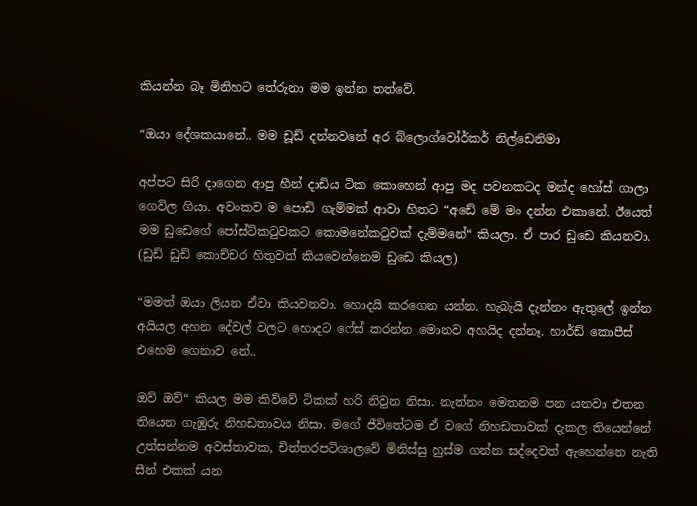කියන්න බෑ මිනිහට තේරුනා මම ඉන්න තත්වේ.

“ඔයා දේශකයානේ.. මම ඩූඩ් දන්නවනේ අර බ්ලොග්වෝර්කර් නිල්ඩෙනිමා

අප්පට සිරි දාගෙන ආපු හීන් දාඩිය ටික කොහෙන් ආපු මද පවනකටද මන්ද හෝස් ගාලා ගෙවිල ගියා. අවංකව ම පොඩි ගැම්මක් ආවා හිතට “අඩේ මේ මං දන්න එකානේ. ඊයෙත් මම ඩුඩෙගේ පෝස්ට්කටුවකට කොමනේකටුවක් දැම්මනේ“ කියලා. ඒ පාර ඩුඩෙ කියනවා. (ඩුඩ් ඩුඩ් කොච්චර හිතුවත් කියවෙන්නෙම ඩුඩෙ කියල)

“මමත් ඔයා ලියන ඒවා කියවනවා. හොදයි කරගෙන යන්න. හැබැයි දැන්නං ඇතුලේ ඉන්න අයියල අහන දේවල් වලට හොදට ෆේස් කරන්න මොනව අහයිද දන්නෑ. හාර්ඩ් කොපීස් එහෙම ගෙනාව නේ..

ඔව් ඔව්“ කියල මම කිව්වේ ටිකක් හරි නිවුන නිසා. නැත්නං මෙතනම පන යනවා එතන තියෙන ගැඹුරු නිහඩතාවය නිසා. මගේ ජීවිතේටම ඒ වගේ නිහඩතාවක් දැකල තියෙන්නේ උත්සන්නම අවස්තාවක, චිත්තරපටිශාලවේ මිනිස්සු හුස්ම ගන්න සද්දෙවත් ඇහෙන්නෙ නැති සීන් එකක් යන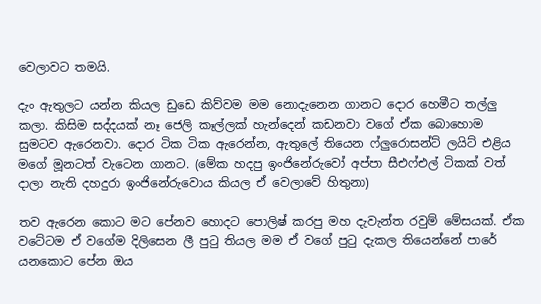වෙලාවට තමයි.

දැං ඇතුලට යන්න කියල ඩුඩෙ කිව්වම මම නොදැනෙන ගානට දොර හෙමීට තල්ලු කලා. කිසිම සද්දයක් නෑ ජෙලි කෑල්ලක් හැන්දෙන් කඩනවා වගේ ඒක බොහොම සුමටව ඇරෙනවා. දොර ටික ටික ඇරෙන්න, ඇතුලේ තියෙන ෆ්ලුරොසන්ට් ලයිට් එළිය මගේ මූනටත් වැටෙන ගානට. (මේක හදපු ඉංජිනේරුවෝ අප්පා සීඑෆ්එල් ටිකක් වත් දාලා නැති දහදුරා ඉංජිනේරුවොය කියල ඒ වෙලාවේ හිතුනා)

තව ඇරෙන කොට මට පේනව හොදට පොලිෂ් කරපු මහ දැවැන්ත රවුම් මේසයක්. ඒක වටේටම ඒ වගේම දිලිසෙන ලී පුටු තියල මම ඒ වගේ පුටු දැකල තියෙන්නේ පාරේ යනකොට පේන ඔය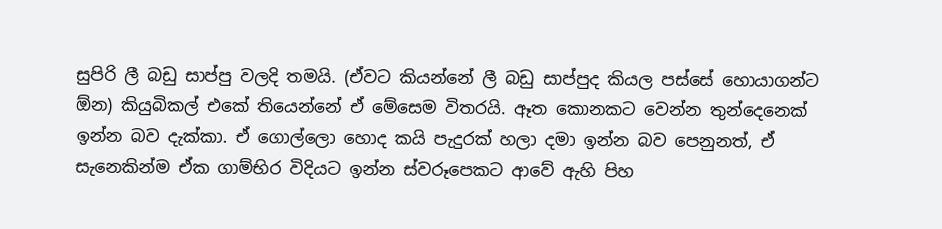සුපිරි ලී බඩු සාප්පු වලදි තමයි. (ඒවට කියන්නේ ලී බඩු සාප්පුද කියල පස්සේ හොයාගන්ට ඕන) කියුබිකල් එකේ තියෙන්නේ ඒ මේසෙම විතරයි. ඈත කොනකට වෙන්න තුන්දෙනෙක් ඉන්න බව දැක්කා. ඒ ගොල්ලො හොද කයි පැදුරක් හලා දමා ඉන්න බව පෙනුනත්, ඒ සැනෙකින්ම ඒක ගාම්භිර විදියට ඉන්න ස්වරූපෙකට ආවේ ඇහි පිහ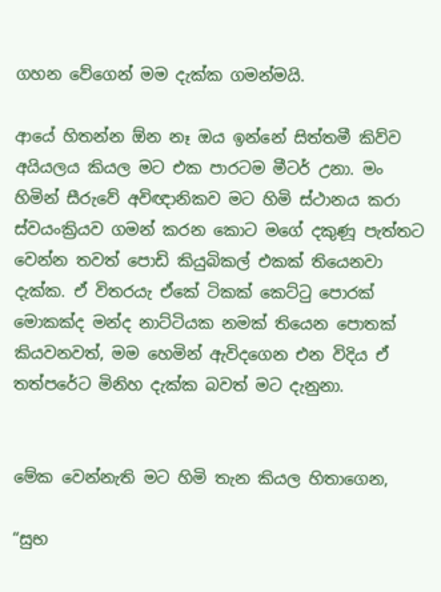ගහන වේගෙන් මම දැක්ක ගමන්මයි.

ආයේ හිතන්න ඕන නෑ ඔය ඉන්නේ සිත්තමී කිව්ව අයියලය කියල මට එක පාරටම මීටර් උනා. මං හිමින් සීරුවේ අවිඥානිකව මට හිමි ස්ථානය කරා ස්වයංක්‍රියව ගමන් කරන කොට මගේ දකුණූ පැත්තට වෙන්න තවත් පොඩි කියුබිකල් එකක් තියෙනවා දැක්ක. ඒ විතරයැ ඒකේ ටිකක් කෙට්ටු පොරක් මොකක්ද මන්ද නාට්ටියක නමක් තියෙන පොතක් කියවනවත්, මම හෙමින් ඇවිදගෙන එන විදිය ඒ තත්පරේට මිනිහ දැක්ක බවත් මට දැනුනා.


මේක වෙන්නැති මට හිමි තැන කියල හිතාගෙන,

“සුභ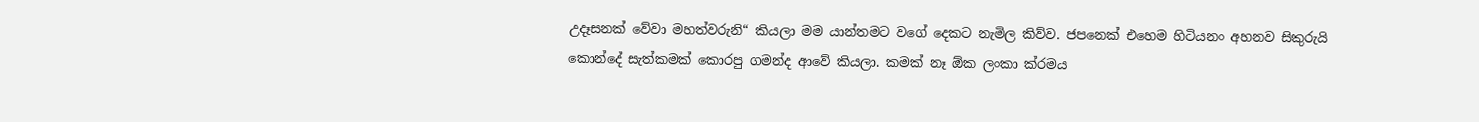උදෑසනක් වේවා මහත්වරුනි“ කියලා මම යාන්තමට වගේ දෙකට නැමිල කිව්ව. ජපනෙක් එහෙම හිටියනං අහනව සිකුරුයි කොන්දේ සැත්කමක් කොරපු ගමන්ද ආවේ කියලා. කමක් නෑ ඕක ලංකා ක්රමය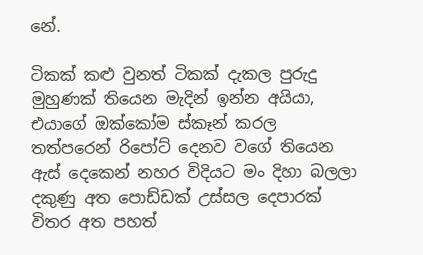නේ.

ටිකක් කළු වුනත් ටිකක් දැකල පුරුදු මුහුණක් තියෙන මැදින් ඉන්න අයියා, එයාගේ ඔක්කෝම ස්කෑන් කරල තත්පරෙන් රිපෝට් දෙනව වගේ තියෙන ඇස් දෙකෙන් නහර විදියට මං දිහා බලලා දකුණු අත පොඩ්ඩක් උස්සල දෙපාරක් විතර අත පහත්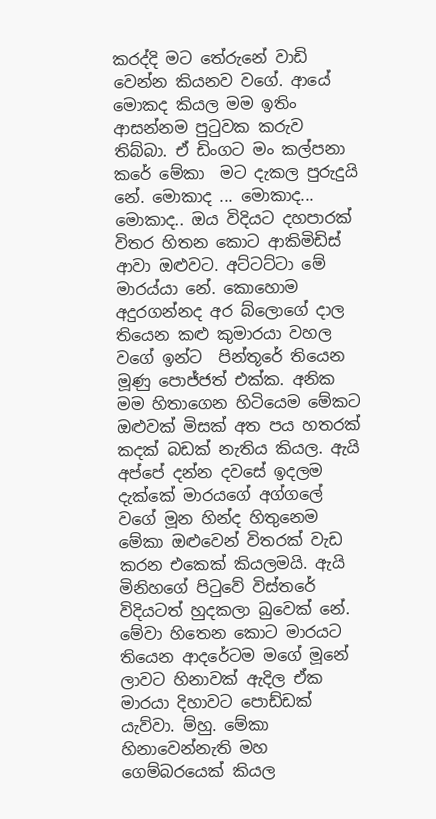කරද්දි මට තේරුනේ වාඩි වෙන්න කියනව වගේ. ආයේ මොකද කියල මම ඉතිං ආසන්නම පුටුවක කරුව තිබ්බා. ඒ ඩිංගට මං කල්පනා කරේ මේකා  මට දැකල පුරුදුයි නේ. මොකාද ... මොකාද... මොකාද.. ඔය විදියට දහපාරක් විතර හිතන කොට ආකිමිඩිස් ආවා ඔළුවට. අට්ටට්ටා මේ මාරය්යා නේ. කොහොම අදුරගන්නද අර බ්ලොගේ දාල තියෙන කළු කුමාරයා වහල වගේ ඉන්ට  පින්තූරේ තියෙන මූණු පොජ්ජත් එක්ක. අනික මම හිතාගෙන හිටියෙම මේකට ඔළුවක් මිසක් අත පය හතරක් කදක් බඩක් නැතිය කියල. ඇයි අප්පේ දන්න දවසේ ඉදලම දැක්කේ මාරයගේ අග්ගලේ වගේ මූන හින්ද හිතුනෙම මේකා ඔළුවෙන් විතරක් වැඩ කරන එකෙක් කියලමයි. ඇයි මිනිහගේ පිටුවේ විස්තරේ විදියටත් හුදකලා බුවෙක් නේ. මේවා හිතෙන කොට මාරයට තියෙන ආදරේටම මගේ මූනේ ලාවට හිනාවක් ඇදිල ඒක මාරයා දිහාවට පොඩ්ඩක් යැව්වා. ම්හු. මේකා හිනාවෙන්නැති මහ ගෙම්බරයෙක් කියල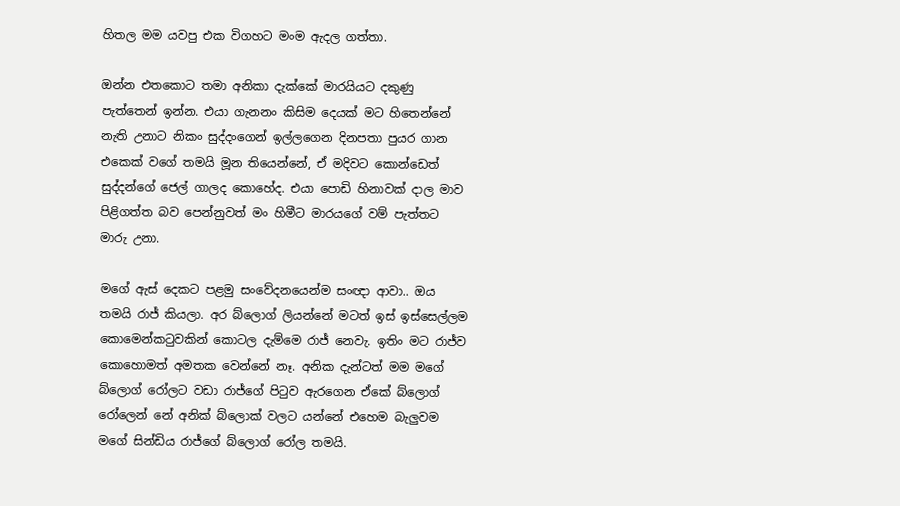හිතල මම යවපු එක විගහට මංම ඇදල ගත්තා.

ඔන්න එතකොට තමා අනිකා දැක්කේ මාරයියට දකුණු පැත්තෙන් ඉන්න. එයා ගැනනං කිසිම දෙයක් මට හිතෙන්නේ නැති උනාට නිකං සුද්දංගෙන් ඉල්ලගෙන දිනපතා පුයර ගාන එකෙක් වගේ තමයි මූන තියෙන්නේ, ඒ මදිවට කොන්ඩෙත් සුද්දන්ගේ ජෙල් ගාලද කොහේද. එයා පොඩි හිනාවක් දාල මාව පිළිගත්ත බව පෙන්නුවත් මං හිමීට මාරයගේ වම් පැත්තට මාරු උනා.

මගේ ඇස් දෙකට පළමු සංවේදනයෙන්ම සංඥා ආවා.. ඔය තමයි රාජ් කියලා. අර බ්ලොග් ලියන්නේ මටත් ඉස් ඉස්සෙල්ලම කොමෙන්කටුවකින් කොටල දැම්මෙ රාජ් නෙවැ. ඉතිං මට රාජ්ව කොහොමත් අමතක වෙන්නේ නෑ. අනික දැන්ටත් මම මගේ බ්ලොග් රෝලට වඩා රාජ්ගේ පිටුව ඇරගෙන ඒකේ බ්ලොග් රෝලෙන් නේ අනික් බ්ලොක් වලට යන්නේ එහෙම බැලුවම මගේ සින්ඩිය රාජ්ගේ බ්ලොග් රෝල තමයි.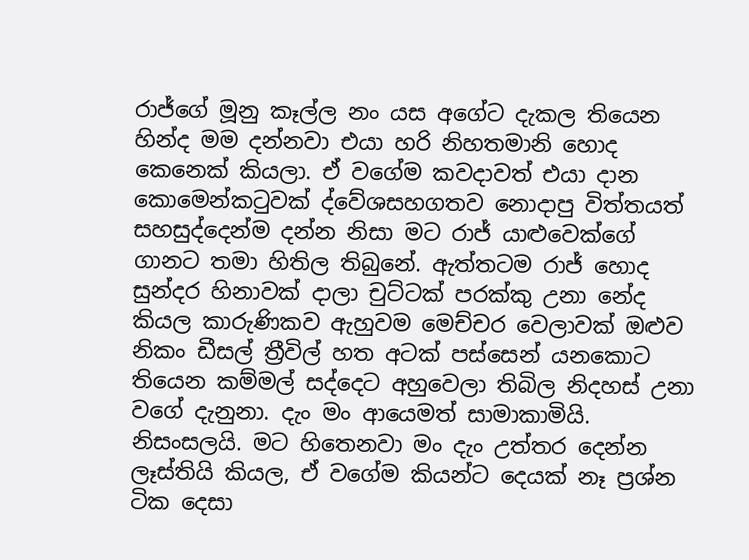රාජ්ගේ මූනු කෑල්ල නං යස අගේට දැකල තියෙන හින්ද මම දන්නවා එයා හරි නිහතමානි හොද කෙනෙක් කියලා. ඒ වගේම කවදාවත් එයා දාන කොමෙන්කටුවක් ද්වේශසහගතව නොදාපු විත්තයත් සහසුද්දෙන්ම දන්න නිසා මට රාජ් යාළුවෙක්ගේ ගානට තමා හිතිල තිබුනේ. ඇත්තටම රාජ් හොද සුන්දර හිනාවක් දාලා චුට්ටක් පරක්කු උනා නේද කියල කාරුණිකව ඇහුවම මෙච්චර වෙලාවක් ඔළුව නිකං ඩීසල් ත්‍රීවිල් හත අටක් පස්සෙන් යනකොට තියෙන කම්මල් සද්දෙට අහුවෙලා තිබිල නිදහස් උනා වගේ දැනුනා. දැං මං ආයෙමත් සාමාකාමියි. නිසංසලයි. මට හිතෙනවා මං දැං උත්තර දෙන්න ලෑස්තියි කියල, ඒ වගේම කියන්ට දෙයක් නෑ ප්‍රශ්න ටික දෙසා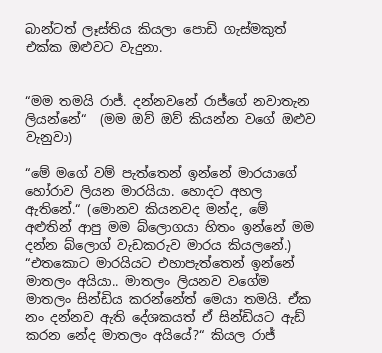බාන්ටත් ලෑස්තිය කියලා පොඩි ගැස්මකුත් එක්ක ඔළුවට වැදුනා.


“මම තමයි රාජ්. දන්නවනේ රාජ්ගේ නවාතැන ලියන්නේ“  (මම ඔව් ඔව් කියන්න වගේ ඔළුව වැනුවා)

“මේ මගේ වම් පැත්තෙන් ඉන්නේ මාරයාගේ හෝරාව ලියන මාරයියා. හොදට අහල ඇතිනේ.“ (මොනව කියනවද මන්ද, මේ අළුතින් ආපු මම බ්ලොගයා හිතං ඉන්නේ මම දන්න බ්ලොග් වැඩකරුව මාරය කියලනේ.) “එතකොට මාරයියට එහාපැත්තෙන් ඉන්නේ මාතලං අයියා.. මාතලං ලියනව වගේම මාතලං සින්ඩිය කරන්නේත් මෙයා තමයි. ඒක නං දන්නව ඇති දේශකයත් ඒ සින්ඩියට ඇඩ් කරන නේද මාතලං අයියේ?“ කියල රාජ්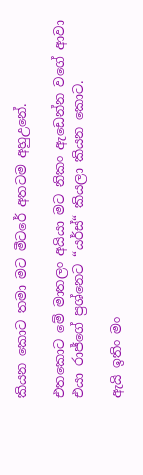කියන කොට තමා මට මීටරේ අතටම අහුඋනේ.

එතකොට මේ මාතලං අයියා මට නිකං ඇඩෙන්න වගේ ආවා එයා රාජ්ගේ ප්‍රශ්නෙට “යර්ස්“ කියලා කියන කොට.

ඇයි ඉතිං මං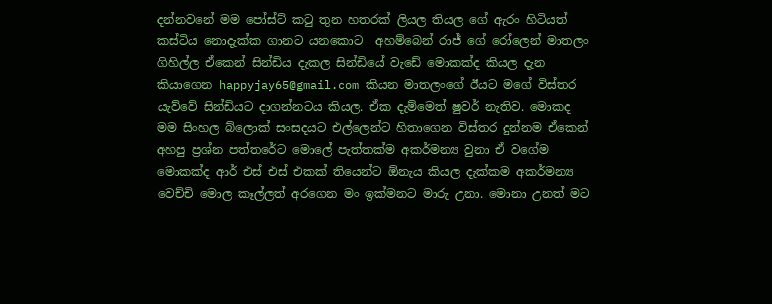දන්නවනේ මම පෝස්ට් කටු තුන හතරක් ලියල තියල ගේ ඇරං හිටියත් කස්ටිය නොදැක්ක ගානට යනකොට  අහම්බෙන් රාජ් ගේ රෝලෙන් මාතලං ගිහිල්ල ඒකෙන් සින්ඩිය දැකල සින්ඩියේ වැඩේ මොකක්ද කියල දැන කියාගෙන happyjay65@gmail.com කියන මාතලංගේ ඊයට මගේ විස්තර යැව්වේ සින්ඩියට දාගන්නටය කියල. ඒක දැම්මෙත් ෂුවර් නැතිව. මොකද මම සිංහල බ්ලොක් සංසදයට එල්ලෙන්ට හිතාගෙන විස්තර දුන්නම ඒකෙන් අහපු ප්‍රශ්න පත්තරේට මොලේ පැත්තක්ම අකර්මන්‍ය වුනා ඒ වගේම මොකක්ද ආර් එස් එස් එකක් තියෙන්ට ඕනැය කියල දැක්කම අකර්මන්‍ය වෙච්චි මොල කෑල්ලත් අරගෙන මං ඉක්මනට මාරු උනා. මොනා උනත් මට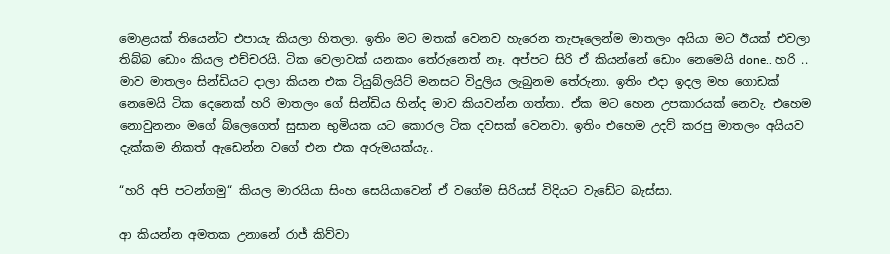මොළයක් තියෙන්ට එපායැ කියලා හිතලා. ඉතිං මට මතක් වෙනව හැරෙන තැපෑලෙන්ම මාතලං අයියා මට ඊයක් එවලා තිබ්බ ඩොං කියල එච්චරයි. ටික වෙලාවක් යනකං තේරුනෙත් නෑ. අප්පට සිරි ඒ කියන්නේ ඩොං නෙමෙයි done.. හරි .. මාව මාතලං සින්ඩියට දාලා කියන එක ටියුබ්ලයිට් මනසට විදුලිය ලැබුනම තේරුනා. ඉතිං එදා ඉදල මහ ගොඩක් නෙමෙයි ටික දෙනෙක් හරි මාතලං ගේ සින්ඩිය හින්ද මාව කියවන්න ගත්තා. ඒක මට හෙන උපකාරයක් නෙවැ. එහෙම නොවුනනං මගේ බ්ලෙගෙත් සුසාන භුමියක යට කොරල ටික දවසක් වෙනවා. ඉතිං එහෙම උදව් කරපු මාතලං අයියව දැක්කම නිකත් ඇඩෙන්න වගේ එන එක අරුමයක්යැ..

“හරි අපි පටන්ගමු“ කියල මාරයියා සිංහ සෙයියාවෙන් ඒ වගේම සිරියස් විදියට වැඩේට බැස්සා.

ආ කියන්න අමතක උනානේ රාජ් කිව්වා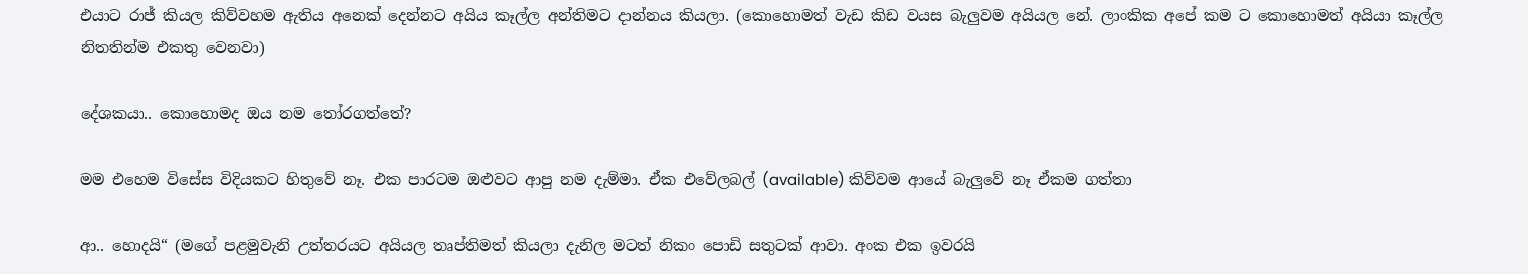එයාට රාජ් කියල කිව්වහම ඇතිය අනෙක් දෙන්නට අයිය කෑල්ල අන්තිමට දාන්නය කියලා. (කොහොමත් වැඩ කිඩ වයස බැලුවම අයියල නේ. ලාංකික අපේ කම ට කොහොමත් අයියා කෑල්ල නිතතින්ම එකතු වෙනවා)

දේශකයා.. කොහොමද ඔය නම තෝරගත්තේ?

මම එහෙම විසේස විදියකට හිතුවේ නෑ. එක පාරටම ඔළුවට ආපු නම දැම්මා. ඒක එවේලබල් (available) කිව්වම ආයේ බැලුවේ නෑ ඒකම ගත්තා

ආ.. හොදයි“ (මගේ පළමුවැනි උත්තරයට අයියල තෘප්තිමත් කියලා දැනිල මටත් නිකං පොඩි සතුටක් ආවා. අංක එක ඉවරයි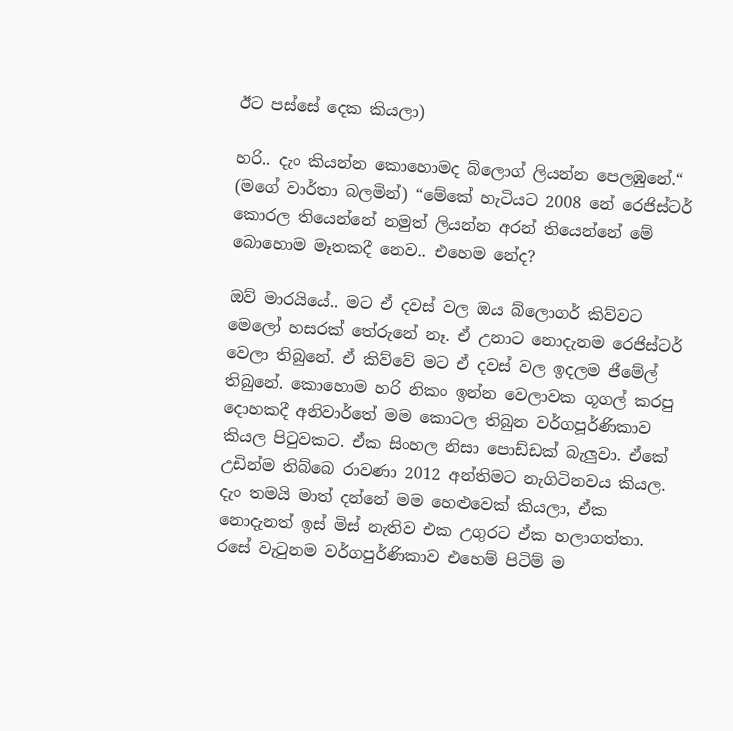ඊට පස්සේ දෙක කියලා)

හරි.. දැං කියන්න කොහොමද බ්ලොග් ලියන්න පෙලඹුනේ.“ (මගේ වාර්තා බලමින්) “මේකේ හැටියට 2008 නේ රෙජිස්ටර් කොරල තියෙන්නේ නමුත් ලියන්න අරන් තියෙන්නේ මේ බොහොම මෑතකදී නෙව.. එහෙම නේද?

ඔව් මාරයියේ.. මට ඒ දවස් වල ඔය බ්ලොගර් කිව්වට මෙලෝ හසරක් තේරුනේ නෑ. ඒ උනාට නොදැනම රෙජිස්ටර් වෙලා තිබුනේ. ඒ කිව්වේ මට ඒ දවස් වල ඉදලම ජීමේල් තිබුනේ. කොහොම හරි නිකං ඉන්න වෙලාවක ගූගල් කරපු දොහකදී අනිවාර්තේ මම කොටල තිබුන වර්ගපූර්ණිකාව කියල පිටුවකට. ඒක සිංහල නිසා පොඩ්ඩක් බැලුවා. ඒකේ උඩින්ම තිබ්බෙ රාවණා 2012 අන්තිමට නැගිටිනවය කියල. දැං තමයි මාත් දන්නේ මම හෙළුවෙක් කියලා, ඒක නොදැනත් ඉස් මිස් නැතිව එක උගුරට ඒක හලාගත්තා. රසේ වැටුනම වර්ගපුර්ණිකාව එහෙම් පිටිම් ම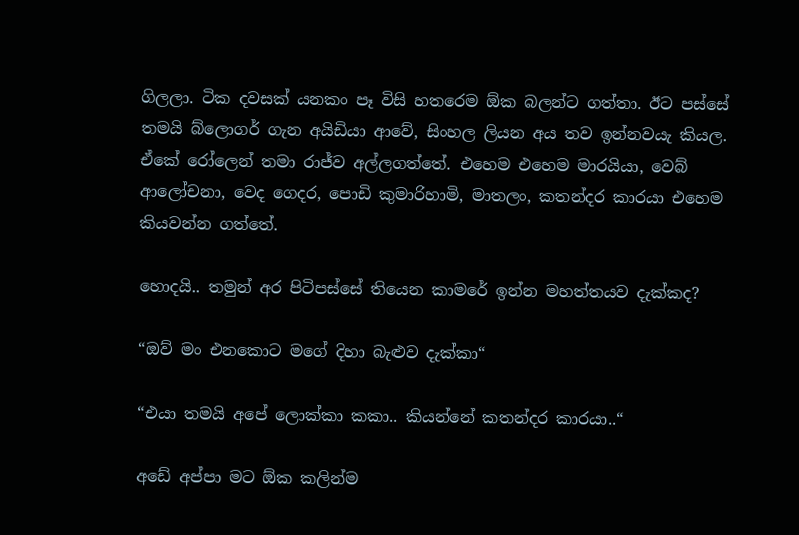ගිලලා. ටික දවසක් යනකං පෑ විසි හතරෙම ඕක බලන්ට ගත්තා. ඊට පස්සේ තමයි බ්ලොගර් ගැන අයිඩියා ආවේ, සිංහල ලියන අය තව ඉන්නවයැ කියල. ඒකේ රෝලෙන් තමා රාජ්ව අල්ලගත්තේ. එහෙම එහෙම මාරයියා, වෙබ් ආලෝචනා, වෙද ගෙදර, පොඩි කුමාරිහාමි, මාතලං, කතන්දර කාරයා එහෙම කියවන්න ගත්තේ.

හොදයි.. තමුන් අර පිටිපස්සේ තියෙන කාමරේ ඉන්න මහත්තයව දැක්කද?

“ඔව් මං එනකොට මගේ දිහා බැළුව දැක්කා“

“එයා තමයි අපේ ලොක්කා කකා.. කියන්නේ කතන්දර කාරයා..“

අඩේ අප්පා මට ඕක කලින්ම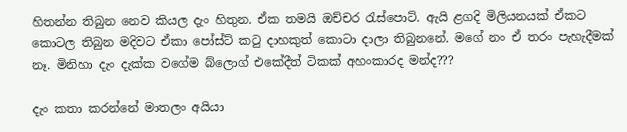හිතන්න තිබුන නෙව කියල දැං හිතුන. ඒක තමයි ඔච්චර රැස්පොට්. ඇයි ළගදි මිලියනයක් ඒකට කොටල තිබුන මදිවට ඒකා පෝස්ට් කටු දාහකුත් කොටා දාලා තිබුනනේ. මගේ නං ඒ තරං පැහැදීමක් නෑ. මිනිහා දැං දැක්ක වගේම බ්ලොග් එකේදීත් ටිකක් අහංකාරද මන්ද???

දැං කතා කරන්නේ මාතලං අයියා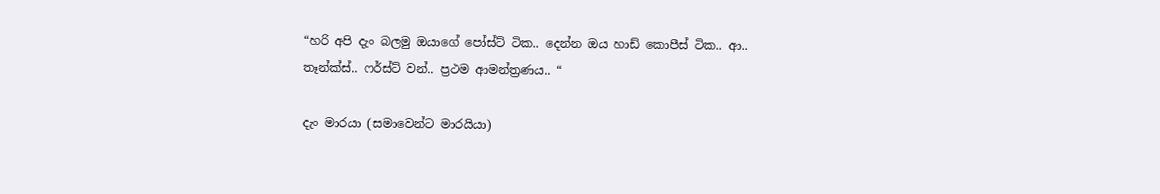“හරි අපි දැං බලමු ඔයාගේ පෝස්ට් ටික.. දෙන්න ඔය හාඩ් කොපීස් ටික.. ආ.. තෑන්ක්ස්.. ෆර්ස්ට් වන්.. ප්‍රථම ආමන්ත්‍රණය.. “

දැං මාරයා (සමාවෙන්ට මාරයියා)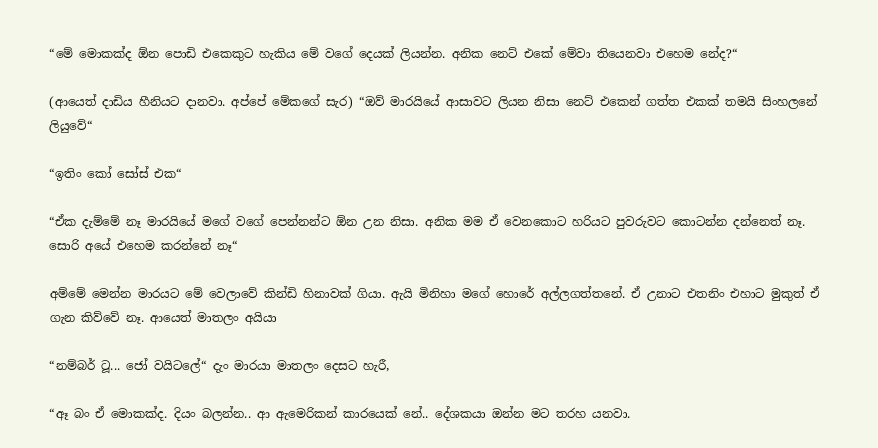“මේ මොකක්ද ඕන පොඩි එකෙකුට හැකිය මේ වගේ දෙයක් ලියන්න. අනික නෙට් එකේ මේවා තියෙනවා එහෙම නේද?“

(ආයෙත් දාඩිය හීනියට දානවා. අප්පේ මේකගේ සැර) “ඔව් මාරයියේ ආසාවට ලියන නිසා නෙට් එකෙන් ගත්ත එකක් තමයි සිංහලනේ ලියුවේ“

“ඉතිං කෝ සෝස් එක“

“ඒක දැම්මේ නෑ මාරයියේ මගේ වගේ පෙන්නන්ට ඕන උන නිසා. අනික මම ඒ වෙනකොට හරියට පුවරුවට කොටන්න දන්නෙත් නෑ. සොරි අයේ එහෙම කරන්නේ නෑ“

අම්මේ මෙන්න මාරයට මේ වෙලාවේ කින්ඩි හිනාවක් ගියා. ඇයි මිනිහා මගේ හොරේ අල්ලගත්තනේ. ඒ උනාට එතනිං එහාට මුකුත් ඒ ගැන කිව්වේ නෑ. ආයෙත් මාතලං අයියා

“නම්බර් ටූ... ජෝ වයිටලේ“ දැං මාරයා මාතලං දෙසට හැරී,

“ඈ බං ඒ මොකක්ද. දියං බලන්න.. ආ ඇමෙරිකන් කාරයෙක් නේ.. දේශකයා ඔන්න මට තරහ යනවා.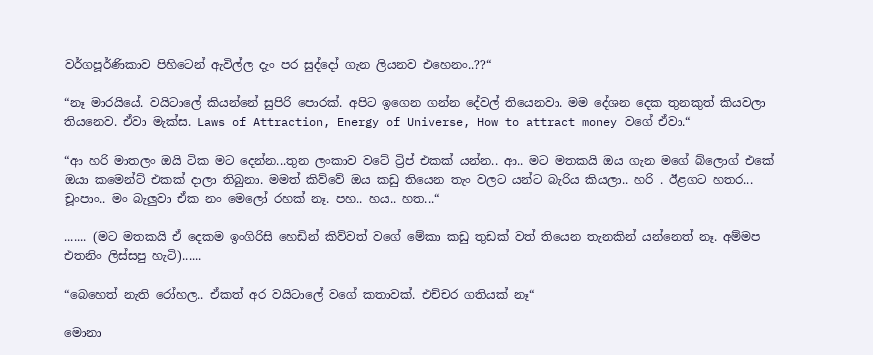වර්ගපූර්ණිකාව පිහිටෙන් ඇවිල්ල දැං පර සුද්දෝ ගැන ලියනව එහෙනං..??“

“නෑ මාරයියේ. වයිටාලේ කියන්නේ සුපිරි පොරක්. අපිට ඉගෙන ගන්න දේවල් තියෙනවා. මම දේශන දෙක තුනකුත් කියවලා තියනෙව. ඒවා මැක්ස. Laws of Attraction, Energy of Universe, How to attract money වගේ ඒවා.“

“ආ හරි මාතලං ඔයි ටික මට දෙන්න...තුන ලංකාව වටේ ට්‍රිප් එකක් යන්න.. ආ.. මට මතකයි ඔය ගැන මගේ බ්ලොග් එකේ ඔයා කමෙන්ට් එකක් දාලා තිබුනා. මමත් කිව්වේ ඔය කඩු තියෙන තැං වලට යන්ට බැරිය කියලා.. හරි . ඊළගට හතර... චූංපාං.. මං බැලුවා ඒක නං මෙලෝ රහක් නෑ. පහ.. හය.. හත...“

....... (මට මතකයි ඒ දෙකම ඉංගිරිසි හෙඩින් කිව්වත් වගේ මේකා කඩු තුඩක් වත් තියෙන තැනකින් යන්නෙත් නෑ. අම්මප එතනිං ලිස්සපු හැටි)......

“බෙහෙත් නැති රෝහල.. ඒකත් අර වයිටාලේ වගේ කතාවක්. එච්චර ගතියක් නෑ“

මොනා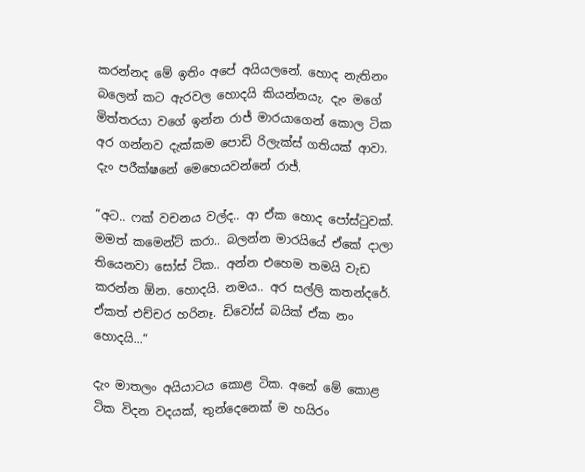කරන්නද මේ ඉතිං අපේ අයියලනේ. හොද නැතිනං බලෙන් කට ඇරවල හොදයි කියන්නයැ. දැං මගේ මිත්තරයා වගේ ඉන්න රාජ් මාරයාගෙන් කොල ටික අර ගන්නව දැක්කම පොඩි රිලැක්ස් ගතියක් ආවා. දැං පරීක්ෂනේ මෙහෙයවන්නේ රාජ්.

“අට.. ෆක් වචනය වල්ද.. ආ ඒක හොද පෝස්ටුවක්. මමත් කමෙන්ට් කරා.. බලන්න මාරයියේ ඒකේ දාලා තියෙනවා සෝස් ටික.. අන්න එහෙම තමයි වැඩ කරන්න ඕන. හොදයි. නමය.. අර සල්ලි කතන්දරේ. ඒකත් එච්චර හරිනෑ. ඩිවෝස් බයික් ඒක නං හොදයි...“

දැං මාතලං අයියාටය කොළ ටික. අනේ මේ කොළ ටික විදන වදයක්, තුන්දෙනෙක් ම හයිරං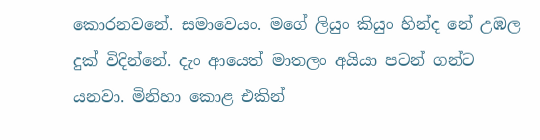කොරනවනේ. සමාවෙයං. මගේ ලියුං කියුං හින්ද නේ උඹල දුක් විදින්නේ. දැං ආයෙත් මාතලං අයියා පටන් ගන්ට යනවා. මිනිහා කොළ එකින්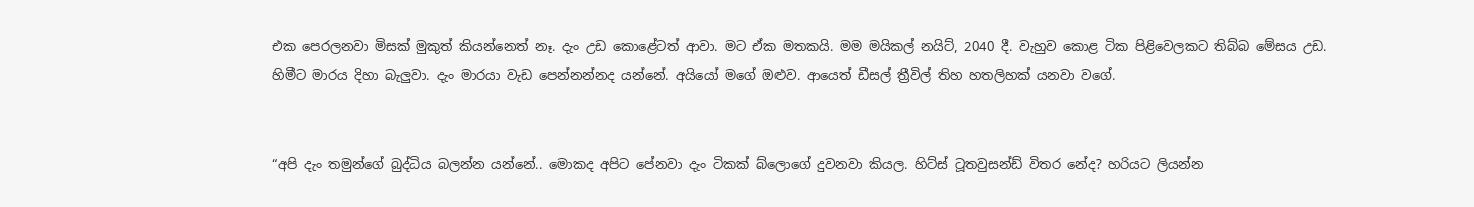එක පෙරලනවා මිසක් මුකුත් කියන්නෙත් නෑ. දැං උඩ කොළේටත් ආවා. මට ඒක මතකයි. මම මයිකල් නයිට්, 2040 දී. වැහුව කොළ ටික පිළිවෙලකට තිබ්බ මේසය උඩ. හිමීට මාරය දිහා බැලුවා. දැං මාරයා වැඩ පෙන්නන්නද යන්නේ. අයියෝ මගේ ඔළුව. ආයෙත් ඩීසල් ත්‍රීවිල් තිහ හතලිහක් යනවා වගේ.


“අපි දැං තමුන්ගේ බුද්ධිය බලන්න යන්නේ.. මොකද අපිට පේනවා දැං ටිකක් බ්ලොගේ දුවනවා කියල. හිට්ස් ටූතවුසන්ඩ් විතර නේද? හරියට ලියන්න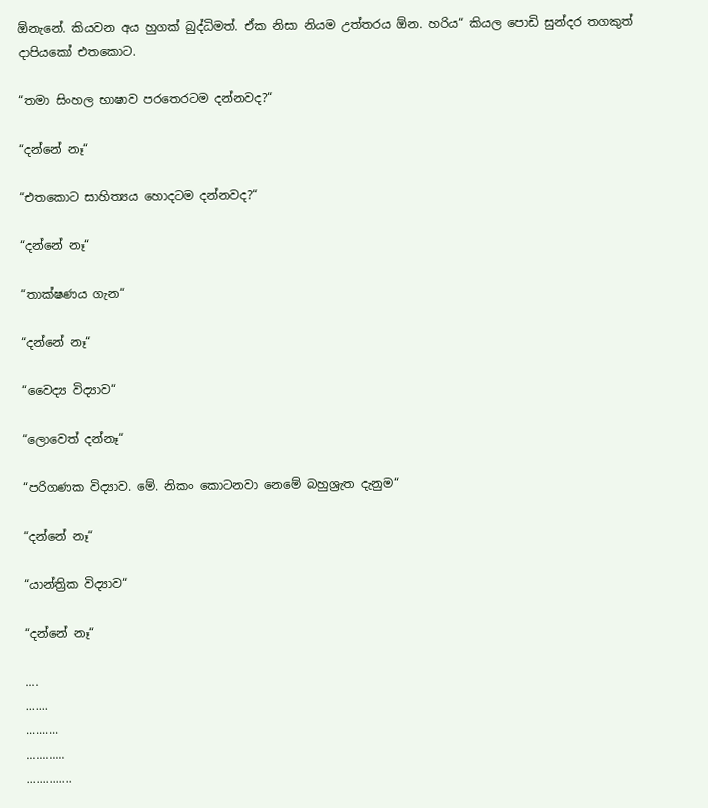ඕනැනේ. කියවන අය හුගක් බුද්ධිමත්. ඒක නිසා නියම උත්තරය ඕන. හරිය“ කියල පොඩි සුන්දර තගකුත් දාපියකෝ එතකොට.

“තමා සිංහල භාෂාව පරතෙරටම දන්නවද?“

“දන්නේ නෑ“

“එතකොට සාහිත්‍යය හොදටම දන්නවද?“

“දන්නේ නෑ“

“තාක්ෂණය ගැන“

“දන්නේ නෑ“

“වෛද්‍ය විද්‍යාව“

“ලොවෙත් දන්නෑ“

“පරිගණක විද්‍යාව. මේ. නිකං කොටනවා නෙමේ බහුශ්‍රැත දැනුම“

“දන්නේ නෑ“

“යාන්ත්‍රික විද්‍යාව“

“දන්නේ නෑ“

....
.......
..........
............
..............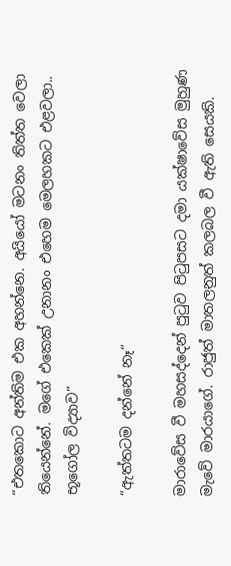“එතකොට අන්තිම එක අහන්නෙ. අයියෝ මටනං තිත්ත වෙලා තියෙන්නේ. මගේ එකෙක් උනානං එහෙම මෙලහකට එළවලා.. භූගෝල විද්‍යාව“

“ඇත්තටම දන්නේ නෑ“

මාරාවේස වී මහසද්දෙන් පුටුව පිටුපසට දමා යක්ෂාවේස මුහුණ මැවේ මාරයාගේ. රාජුත් මාතලනුත් කලබල වී ඇති සෙයකි.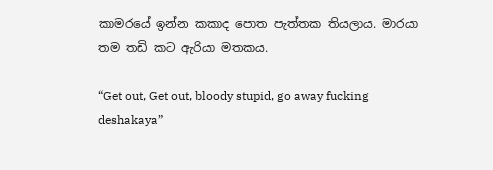කාමරයේ ඉන්න කකාද පොත පැත්තක තියලාය. මාරයා තම තඩි කට ඇරියා මතකය.

“Get out, Get out, bloody stupid, go away fucking deshakaya”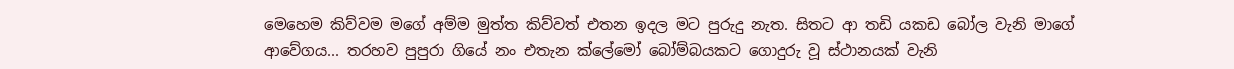මෙහෙම කිව්වම මගේ අම්ම මුත්ත කිව්වත් එතන ඉදල මට පුරුදු නැත. සිතට ආ තඩි යකඩ බෝල වැනි මාගේ ආවේගය... තරහව පුපුරා ගියේ නං එතැන ක්ලේමෝ බෝම්බයකට ගොදුරු වූ ස්ථානයක් වැනි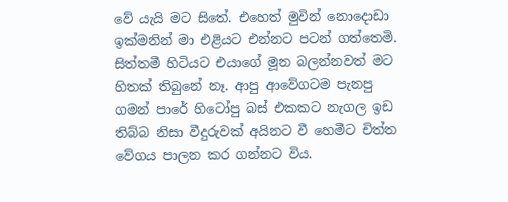වේ යැයි මට සිතේ. එහෙත් මුවින් නොදොඩා ඉක්මනින් මා එළියට එන්නට පටන් ගත්තෙමි. සිත්තමී හිටියට එයාගේ මූන බලන්නවත් මට හිතක් තිබුනේ නෑ. ආපු ආවේගටම පැනපු ගමන් පාරේ හිටෝපු බස් එකකට නැගල ඉඩ තිබ්බ නිසා වීදුරුවක් අයිනට වී හෙමීට චිත්ත වේගය පාලන කර ගන්නට විය.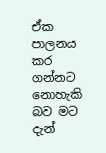ඒක පාලනය කර ගන්නට නොහැකි බව මට දැන්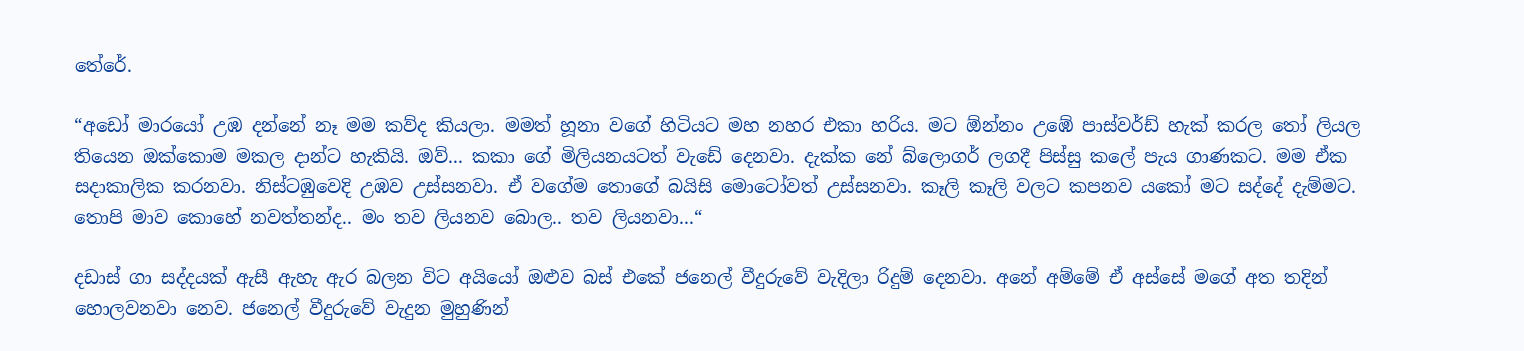තේරේ.

“අඩෝ මාරයෝ උඹ දන්නේ නෑ මම කව්ද කියලා. මමත් හූනා වගේ හිටියට මහ නහර එකා හරිය. මට ඕන්නං උඹේ පාස්වර්ඩ් හැක් කරල තෝ ලියල තියෙන ඔක්කොම මකල දාන්ට හැකියි. ඔව්... කකා ගේ මිලියනයටත් වැඩේ දෙනවා. දැක්ක නේ බ්ලොගර් ලගදී පිස්සු කලේ පැය ගාණකට. මම ඒක සදාකාලික කරනවා. නිස්ටඹුවෙදි උඹව උස්සනවා. ඒ වගේම තොගේ බයිසි මොටෝවත් උස්සනවා. කෑලි කෑලි වලට කපනව යකෝ මට සද්දේ දැම්මට. තොපි මාව කොහේ නවත්තන්ද.. මං තව ලියනව බොල.. තව ලියනවා...“

දඩාස් ගා සද්දයක් ඇසී ඇහැ ඇර බලන විට අයියෝ ඔළුව බස් එකේ ජනෙල් වීදුරුවේ වැදිලා රිදුම් දෙනවා. අනේ අම්මේ ඒ අස්සේ මගේ අත තදින් හොලවනවා නෙව. ජනෙල් වීදුරුවේ වැදුන මුහුණින්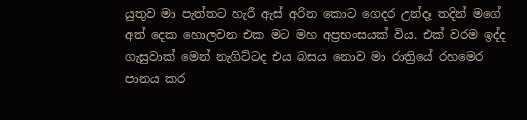යුතුව මා පැත්තට හැරී ඇස් අරින කොට ගෙදර උන්දෑ තදින් මගේ අත් දෙක හොලවන එක මට මහ අප්‍රභංසයක් විය. එක් වරම ඉද්ද ගැසුවාක් මෙන් නැගිට්ටද එය බසය නොව මා රාත්‍රියේ රහමෙර පානය කර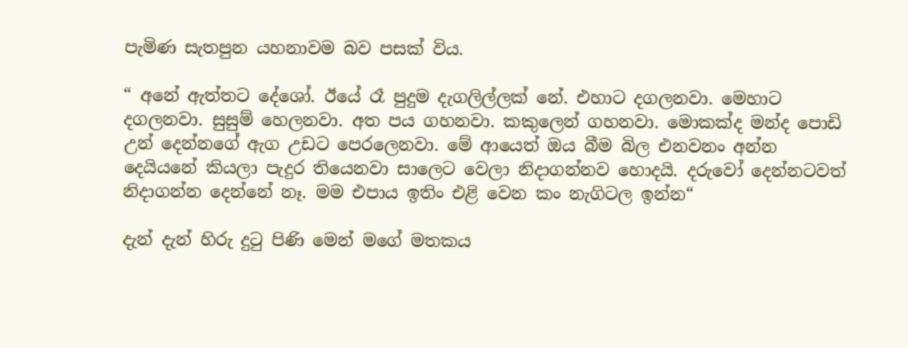පැමිණ සැතපුන යහනාවම බව පසක් විය.

“ අනේ ඇත්තට දේශෝ. ඊයේ රෑ පුදුම දැගලිල්ලක් නේ. එහාට දගලනවා. මෙහාට දගලනවා. සුසුම් හෙලනවා. අත පය ගහනවා. කකුලෙන් ගහනවා. මොකක්ද මන්ද පොඩි උන් දෙන්නගේ ඇග උඩට පෙරලෙනවා. මේ ආයෙත් ඔය බීම බිල එනවනං අන්න දෙයියනේ කියලා පැදුර තියෙනවා සාලෙට වෙලා නිදාගන්නව හොදයි. දරුවෝ දෙන්නටවත් නිදාගන්න දෙන්නේ නෑ. මම එපාය ඉතිං එළි වෙන කං නැගිටල ඉන්න“

දැන් දැන් හිරු දුටු පිණි මෙන් මගේ මතකය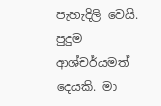පැහැදිලි වෙයි. පුදුම ආශ්චර්යමත් දෙයකි. මා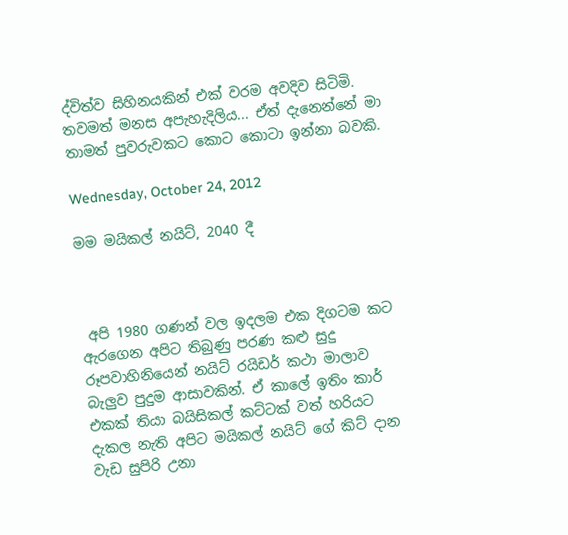ද්විත්ව සිහිනයකින් එක් වරම අවදිව සිටිමි. තවමත් මනස අපැහැදිලිය... ඒත් දැනෙන්නේ මා තාමත් පුවරුවකට කොට කොටා ඉන්නා බවකි.

Wednesday, October 24, 2012

මම මයිකල් නයිට්, 2040 දී



 අපි 1980 ගණන් වල ඉදලම එක දිගටම කට ඇරගෙන අපිට තිබුණු පරණ කළු සුදු රූපවාහිනියෙන් නයිට් රයිඩර් කථා මාලාව බැලුව පුදුම ආසාවකින්. ඒ කාලේ ඉතිං කාර් එකක් තියා බයිසිකල් කට්ටක් වත් හරියට දැකල නැති අපිට මයිකල් නයිට් ගේ කිට් දාන වැඩ සුපිරි උනා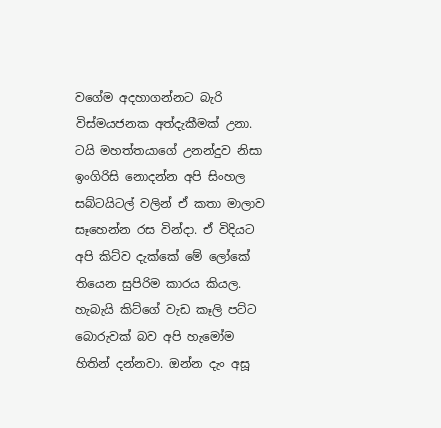වගේම අදහාගන්නට බැරි විස්මයජනක අත්දැකීමක් උනා. ටයි මහත්තයාගේ උනන්දුව නිසා ඉංගිරිසි නොදන්න අපි සිංහල සබ්ටයිටල් වලින් ඒ කතා මාලාව සෑහෙන්න රස වින්දා. ඒ විදියට අපි කිට්ව දැක්කේ මේ ලෝකේ තියෙන සුපිරිම කාරය කියල. හැබැයි කිට්ගේ වැඩ කෑලි පට්ට බොරුවක් බව අපි හැමෝම හිතින් දන්නවා. ඔන්න දැං අසූ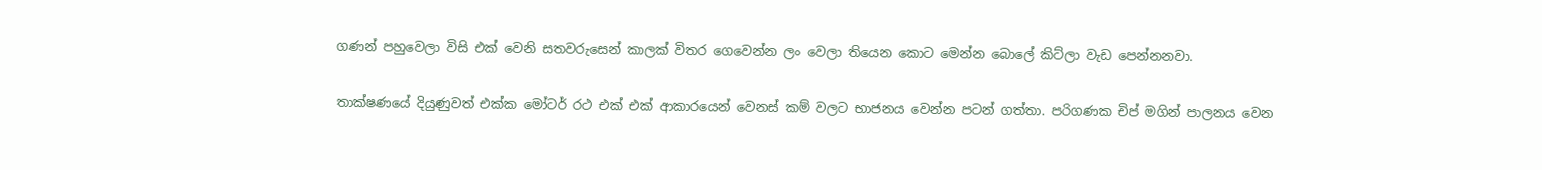ගණන් පහුවෙලා විසි එක් වෙනි සතවරුසෙන් කාලක් විතර ගෙවෙන්න ලං වෙලා තියෙන කොට මෙන්න බොලේ කිට්ලා වැඩ පෙන්නනවා.

තාක්ෂණයේ දියුණුවත් එක්ක මෝටර් රථ එක් එක් ආකාරයෙන් වෙනස් කම් වලට භාජනය වෙන්න පටන් ගත්තා. පරිගණක චිප් මගින් පාලනය වෙන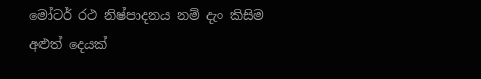මෝටර් රථ නිෂ්පාදනය නම් දැං කිසිම අළුත් දෙයක්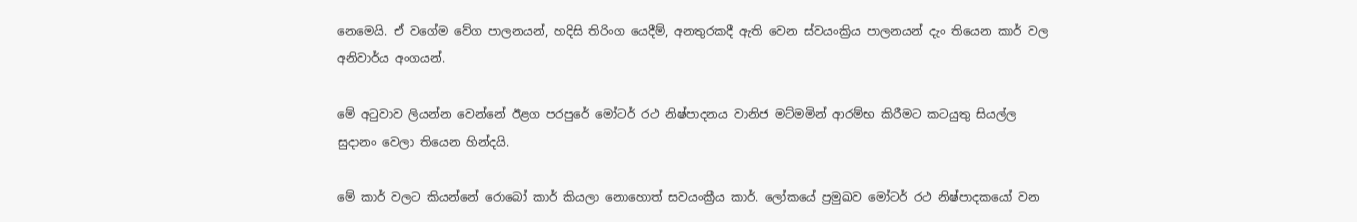නෙමෙයි. ඒ වගේම වේග පාලනයන්, හදිසි තිරිංග යෙදීම්, අනතුරකදී ඇති වෙන ස්වයංක්‍රිය පාලනයන් දැං තියෙන කාර් වල අනිවාර්ය අංගයන්.

මේ අටුවාව ලියන්න වෙන්නේ ඊළග පරපුරේ මෝටර් රථ නිෂ්පාදනය වානිජ මට්මමින් ආරම්භ කිරීමට කටයුතු සියල්ල සුදානං වෙලා තියෙන හින්දයි.

මේ කාර් වලට කියන්නේ රොබෝ කාර් කියලා නොහොත් සවයංක්‍රීය කාර්. ලෝකයේ ප්‍රමුඛව මෝටර් රථ නිෂ්පාදකයෝ වන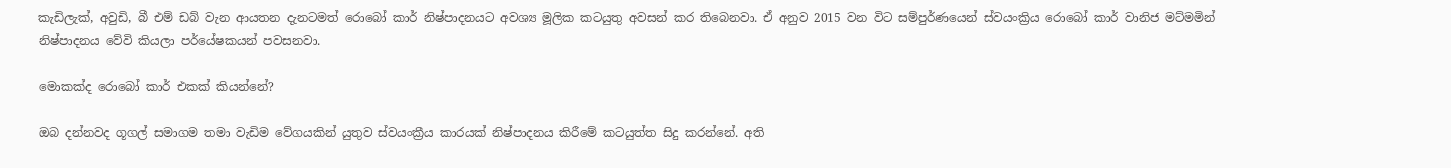කැඩිලැක්, අවුඩි, බී එම් ඩබ් වැන ආයතන දැනටමත් රොබෝ කාර් නිෂ්පාදනයට අවශ්‍ය මූලික කටයුතු අවසන් කර තිබෙනවා. ඒ අනුව 2015 වන විට සම්පුර්ණයෙන් ස්වයංක්‍රිය රොබෝ කාර් වානිජ මට්මමින් නිෂ්පාදනය වේවි කියලා පර්යේෂකයන් පවසනවා.

මොකක්ද රොබෝ කාර් එකක් කියන්නේ?

ඔබ දන්නවද ගූගල් සමාගම තමා වැඩිම වේගයකින් යුතුව ස්වයංක්‍රීය කාරයක් නිෂ්පාදනය කිරීමේ කටයුත්ත සිදු කරන්නේ. අති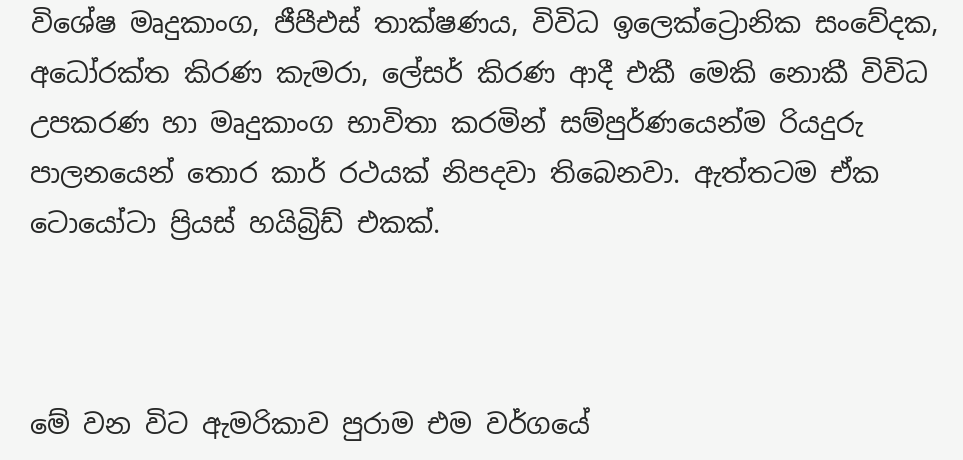විශේෂ මෘදුකාංග, ජීපීඑස් තාක්ෂණය, විවිධ ඉලෙක්ට්‍රොනික සංවේදක, අධෝරක්ත කිරණ කැමරා, ලේසර් කිරණ ආදී එකී මෙකි නොකී විවිධ උපකරණ හා මෘදුකාංග භාවිතා කරමින් සම්පුර්ණයෙන්ම රියදුරු පාලනයෙන් තොර කාර් රථයක් නිපදවා තිබෙනවා. ඇත්තටම ඒක ටොයෝටා ප්‍රියස් හයිබ්‍රිඩ් එකක්.



මේ වන විට ඇමරිකාව පුරාම එම වර්ගයේ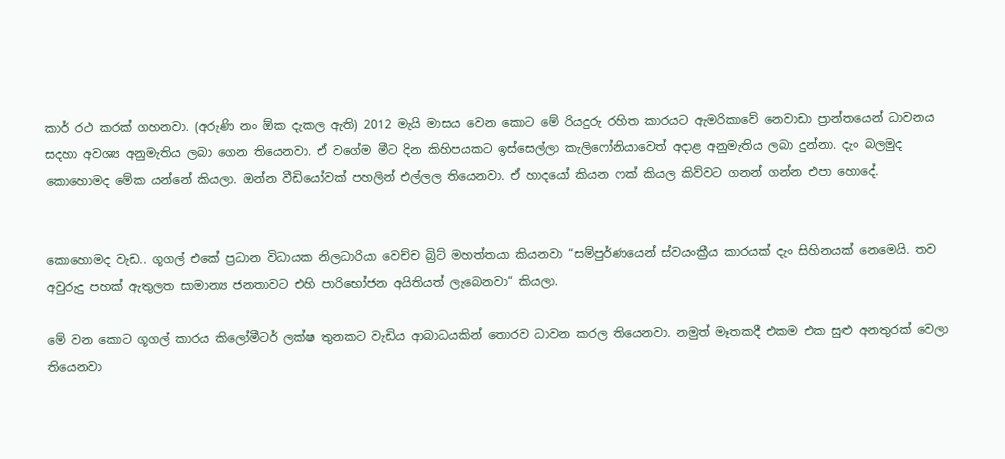කාර් රථ කරක් ගහනවා. (අරුණි නං ඕක දැකල ඇති) 2012 මැයි මාසය වෙන කොට මේ රියදුරු රහිත කාරයට ඇමරිකාවේ නෙවාඩා ප්‍රාන්තයෙන් ධාවනය සදහා අවශ්‍ය අනුමැතිය ලබා ගෙන තියෙනවා. ඒ වගේම මීට දින කිහිපයකට ඉස්සෙල්ලා කැලිෆෝනියාවෙත් අදාළ අනුමැතිය ලබා දුන්නා. දැං බලමුද කොහොමද මේක යන්නේ කියලා. ඔන්න වීඩියෝවක් පහලින් එල්ලල තියෙනවා. ඒ හාදයෝ කියන ෆක් කියල කිව්වට ගනන් ගන්න එපා හොදේ.


කොහොමද වැඩ.. ගූගල් එකේ ප්‍රධාන විධායක නිලධාරියා වෙච්ච බ්‍රිට් මහත්තයා කියනවා “සම්පුර්ණයෙන් ස්වයංක්‍රීය කාරයක් දැං සිහිනයක් නෙමෙයි. තව අවුරුදු පහක් ඇතුලත සාමාන්‍ය ජනතාවට එහි පාරිභෝජන අයිතියත් ලැබෙනවා“ කියලා.

මේ වන කොට ගූගල් කාරය කිලෝමීටර් ලක්ෂ තුනකට වැඩිය ආබාධයකින් තොරව ධාවන කරල තියෙනවා. නමුත් මෑතකදී එකම එක සුළු අනතුරක් වෙලා තියෙනවා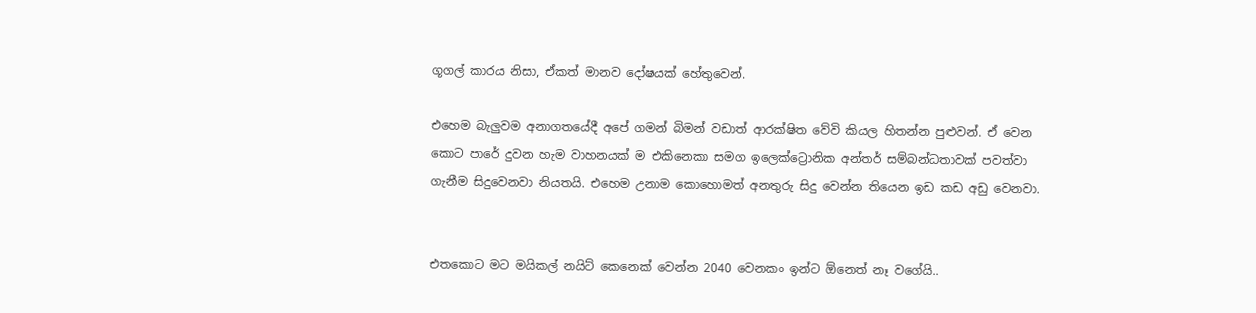ගූගල් කාරය නිසා, ඒකත් මානව දෝෂයක් හේතුවෙන්.

එහෙම බැලුවම අනාගතයේදී අපේ ගමන් බිමන් වඩාත් ආරක්ෂිත වේවි කියල හිතන්න පුළුවන්. ඒ වෙන කොට පාරේ දුවන හැම වාහනයක් ම එකිනෙකා සමග ඉලෙක්ට්‍රොනික අන්තර් සම්බන්ධතාවක් පවත්වා ගැනීම සිදුවෙනවා නියතයි. එහෙම උනාම කොහොමත් අනතුරු සිදු වෙන්න තියෙන ඉඩ කඩ අඩු වෙනවා.


එතකොට මට මයිකල් නයිට් කෙනෙක් වෙන්න 2040 වෙනකං ඉන්ට ඕනෙත් නෑ වගේයි..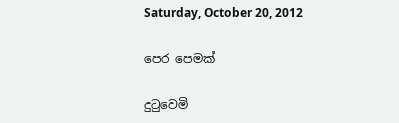Saturday, October 20, 2012

පෙර පෙමක්

දුටුවෙමි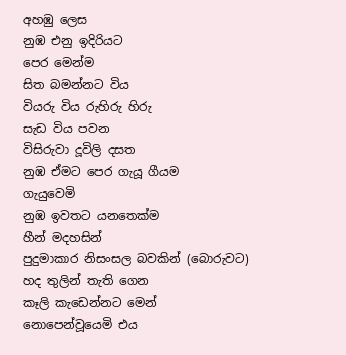අහඹු ලෙස
නුඹ එනු ඉදිරියට
පෙර මෙන්ම
සිත බමන්නට විය
වියරු විය රුහිරු හිරු
සැඩ විය පවන
විසිරුවා දූවිලි දසත
නුඹ ඒමට පෙර ගැයූ ගීයම
ගැයුවෙමි
නුඹ ඉවතට යනතෙක්ම
හීන් මදහසින්
පුදුමාකාර නිසංසල බවකින් (බොරුවට)
හද තුලින් තැති ගෙන
කෑලි කැඩෙන්නට මෙන්
නොපෙන්වූයෙමි එය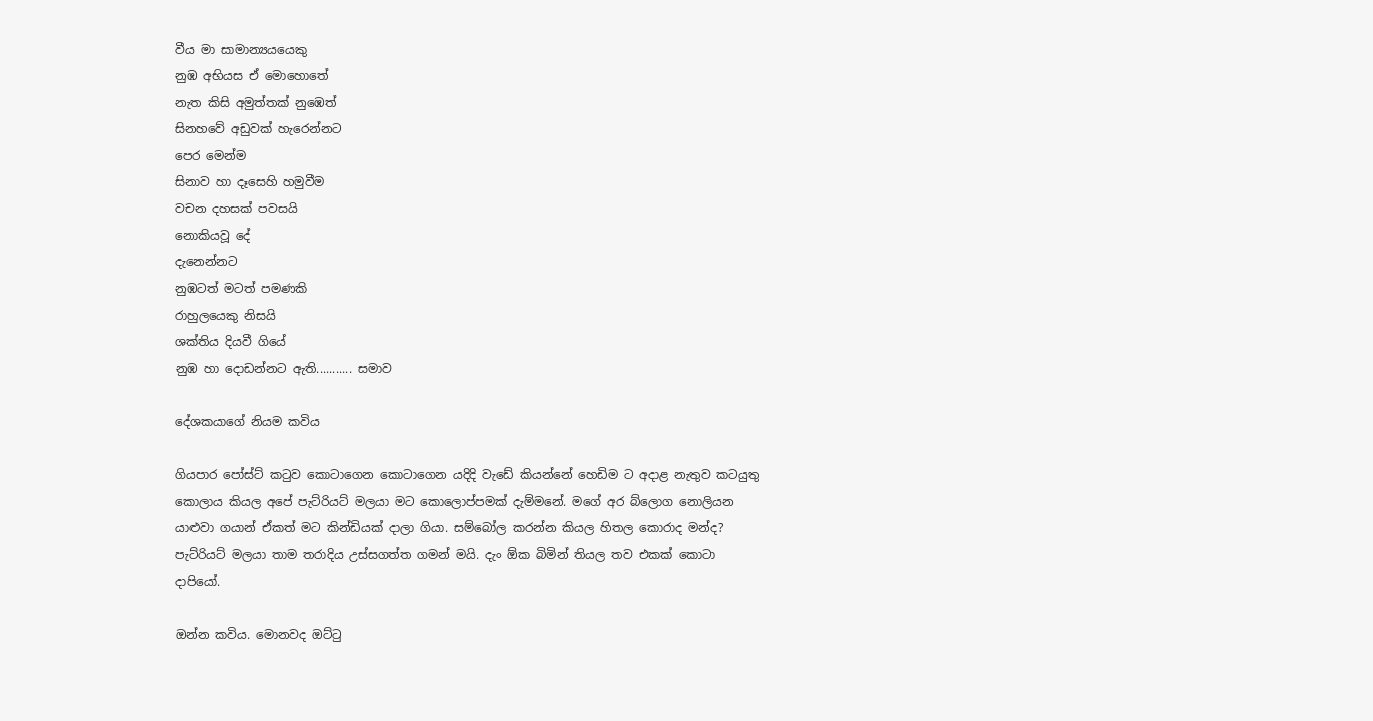වීය මා සාමාන්‍යයයෙකු
නුඹ අභියස ඒ මොහොතේ
නැත කිසි අමුත්තක් නුඹෙත්
සිනහවේ අඩුවක් හැරෙන්නට
පෙර මෙන්ම
සිනාව හා දෑසෙහි හමුවීම
වචන දහසක් පවසයි
නොකියවූ දේ
දැනෙන්නට
නුඹටත් මටත් පමණකි
රාහුලයෙකු නිසයි
ශක්තිය දියවී ගියේ
නුඹ හා දොඩන්නට ඇති........... සමාව

දේශකයාගේ නියම කවිය

ගියපාර පෝස්ට් කටුව කොටාගෙන කොටාගෙන යදිදි වැඩේ කියන්නේ හෙඩිම ට අදාළ නැතුව කටයුතු කොලාය කියල අපේ පැට්රියට් මලයා මට කොලොප්පමක් දැම්මනේ. මගේ අර බ්ලොග නොලියන යාළුවා ගයාන් ඒකත් මට කින්ඩියක් දාලා ගියා. සම්බෝල කරන්න කියල හිතල කොරාද මන්ද? පැට්රියට් මලයා තාම තරාදිය උස්සගත්ත ගමන් මයි. දැං ඕක බිමින් තියල තව එකක් කොටා දාපියෝ.

ඔන්න කවිය. මොනවද ඔට්ටු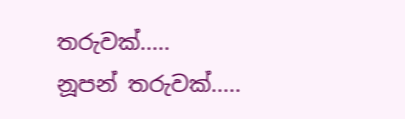තරුවක්.....
නූපන් තරුවක්.....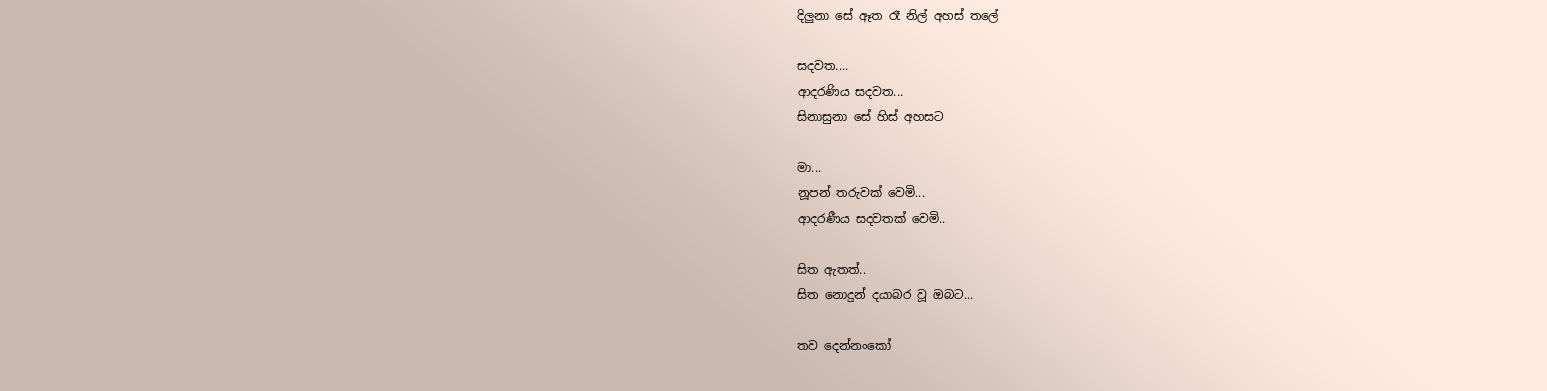දිලුනා සේ ඈත රෑ නිල් අහස් තලේ

සදවත....
ආදරණිය සදවත...
සිනාසුනා සේ හිස් අහසට

මා...
නූපන් තරුවක් වෙමි...
ආදරණීය සදවතක් වෙමි..

සිත ඇතත්..
සිත නොදුන් දයාබර වූ ඔබට...

තව දෙන්නංකෝ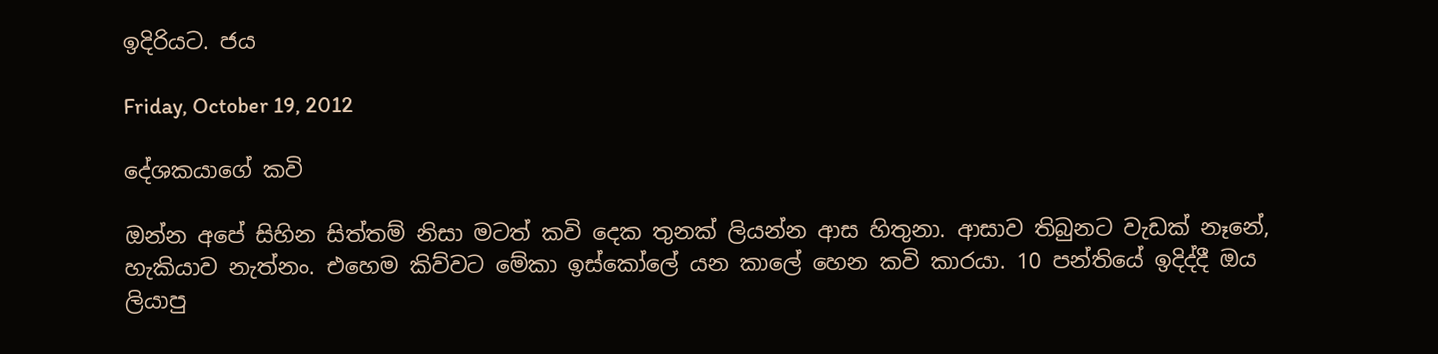ඉදිරියට. ජය

Friday, October 19, 2012

දේශකයාගේ කවි

ඔන්න අපේ සිහින සිත්තම් නිසා මටත් කවි දෙක තුනක් ලියන්න ආස හිතුනා. ආසාව තිබුනට වැඩක් නෑනේ, හැකියාව නැත්නං. එහෙම කිව්වට මේකා ඉස්කෝලේ යන කාලේ හෙන කවි කාරයා. 10 පන්තියේ ඉදිද්දී ඔය ලියාපු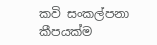කවි සංකල්පනා කීපයක්ම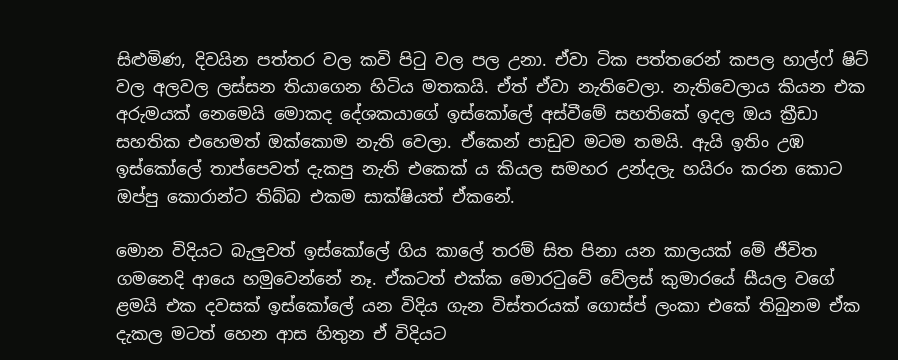සිළුමිණ, දිවයින පත්තර වල කවි පිටු වල පල උනා. ඒවා ටික පත්තරෙන් කපල හාල්ෆ් ෂිට් වල අලවල ලස්සන තියාගෙන හිටිය මතකයි. ඒත් ඒවා නැතිවෙලා. නැතිවෙලාය කියන එක අරුමයක් නෙමෙයි මොකද දේශකයාගේ ඉස්කෝලේ අස්වීමේ සහතිකේ ඉදල ඔය ක්‍රීඩා සහතික එහෙමත් ඔක්කොම නැති වෙලා. ඒකෙන් පාඩුව මටම තමයි. ඇයි ඉතිං උඹ ඉස්කෝලේ තාප්පෙවත් දැකපු නැති එකෙක් ය කියල සමහර උන්දලැ හයිරං කරන කොට ඔප්පු කොරාන්ට තිබ්බ එකම සාක්ෂියත් ඒකනේ.

මොන විදියට බැලුවත් ඉස්කෝලේ ගිය කාලේ තරම් සිත පිනා යන කාලයක් මේ ජීවිත ගමනෙදි ආයෙ හමුවෙන්නේ නෑ. ඒකටත් එක්ක මොරටුවේ වේලස් කුමාරයේ සීයල වගේ ළමයි එක දවසක් ඉස්කෝලේ යන විදිය ගැන විස්තරයක් ගොස්ප් ලංකා එකේ තිබුනම ඒක දැකල මටත් හෙන ආස හිතුන ඒ විදියට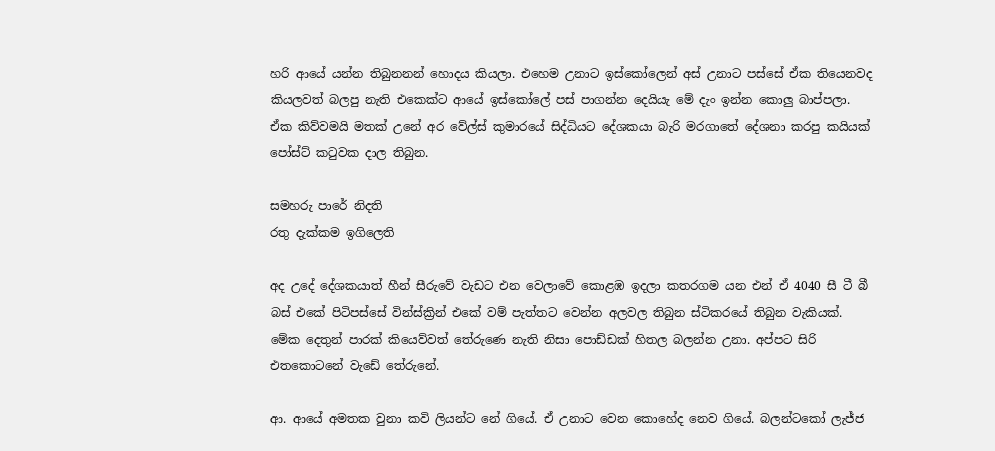හරි ආයේ යන්න තිබුනනන් හොදය කියලා. එහෙම උනාට ඉස්කෝලෙන් අස් උනාට පස්සේ ඒක තියෙනවද කියලවත් බලපු නැති එකෙක්ට ආයේ ඉස්කෝලේ පස් පාගන්න දෙයියැ මේ දැං ඉන්න කොලු බාප්පලා. ඒක කිව්වමයි මතක් උනේ අර වේල්ස් කුමාරයේ සිද්ධියට දේශකයා බැරි මරගාතේ දේශනා කරපු කයියක් පෝස්ට් කටුවක දාල තිබුන.

සමහරු පාරේ නිදති
රතු දැක්කම ඉගිලෙති

අද උදේ දේශකයාත් හීන් සීරුවේ වැඩට එන වෙලාවේ කොළඹ ඉදලා කතරගම යන එන් ඒ 4040 සී ටී බී බස් එකේ පිටිපස්සේ වින්ස්ක්‍රින් එකේ වම් පැත්තට වෙන්න අලවල තිබුන ස්ටිකරයේ තිබුන වැකියක්. මේක දෙතුන් පාරක් කියෙව්වත් තේරුණෙ නැති නිසා පොඩ්ඩක් හිතල බලන්න උනා. අප්පට සිරි එතකොටනේ වැඩේ තේරුනේ.

ආ. ආයේ අමතක වුනා කවි ලියන්ට නේ ගියේ. ඒ උනාට වෙන කොහේද නෙව ගියේ. බලන්ටකෝ ලැජ්ජ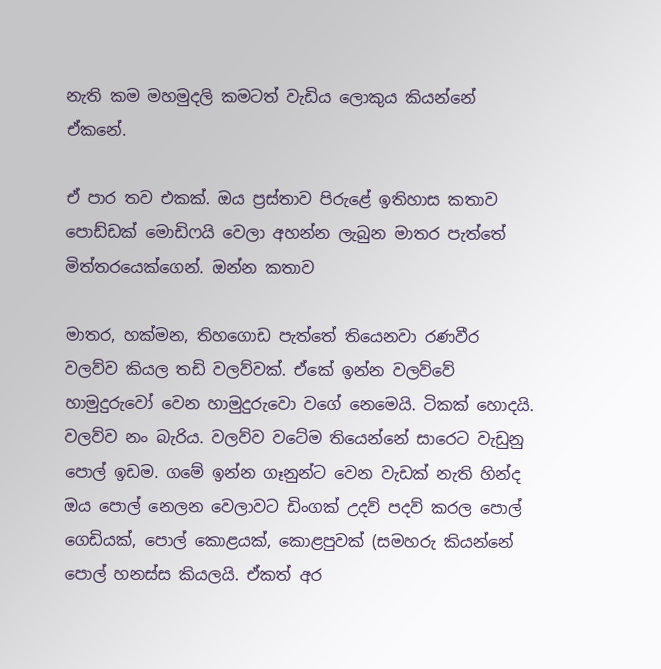නැති කම මහමුදලි කමටත් වැඩිය ලොකුය කියන්නේ ඒකනේ.

ඒ පාර තව එකක්. ඔය ප්‍රස්තාව පිරුළේ ඉතිහාස කතාව පොඩ්ඩක් මොඩිෆයි වෙලා අහන්න ලැබුන මාතර පැත්තේ මිත්තරයෙක්ගෙන්. ඔන්න කතාව

මාතර, හක්මන, තිහගොඩ පැත්තේ තියෙනවා රණවීර වලව්ව කියල තඩි වලව්වක්. ඒකේ ඉන්න වලව්වේ හාමුදුරුවෝ වෙන හාමුදුරුවො වගේ නෙමෙයි. ටිකක් හොදයි. වලව්ව නං බැරිය. වලව්ව වටේම තියෙන්නේ සාරෙට වැඩුනු පොල් ඉඩම. ගමේ ඉන්න ගෑනුන්ට වෙන වැඩක් නැති හින්ද ඔය පොල් නෙලන වෙලාවට ඩිංගක් උදව් පදව් කරල පොල් ගෙඩියක්, පොල් කොළයක්, කොළපුවක් (සමහරු කියන්නේ පොල් හනස්ස කියලයි. ඒකත් අර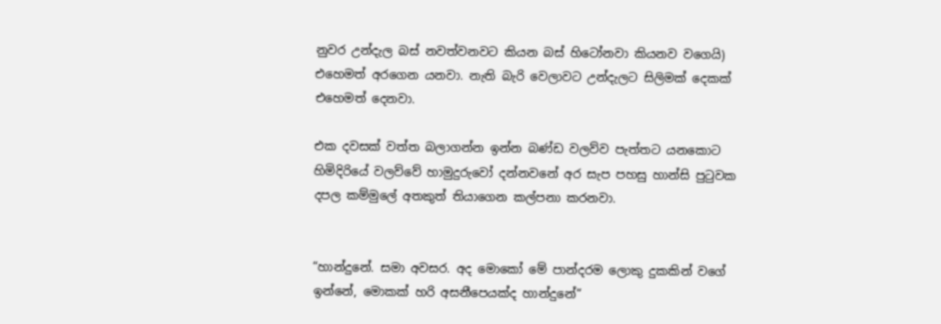නුවර උන්දැල බස් නවත්වනවට කියන බස් හිටෝනවා කියනව වගෙයි) එහෙමත් අරගෙන යනවා. නැති බැරි වෙලාවට උන්දැලට සිලිමක් දෙකක් එහෙමත් දෙනවා.

එක දවසක් වත්ත බලාගන්න ඉන්න බණ්ඩ වලව්ව පැත්තට යනකොට හිමිදිරියේ වලව්වේ හාමුදුරුවෝ දන්නවනේ අර සැප පහසු හාන්සි පුටුවක දපල කම්මුලේ අතකුත් තියාගෙන කල්පනා කරනවා.


“හාන්දුනේ. සමා අවසර. අද මොකෝ මේ පාන්දරම ලොකු දුකකින් වගේ ඉන්නේ, මොකක් හරි අසනීපෙයක්ද හාන්දුනේ“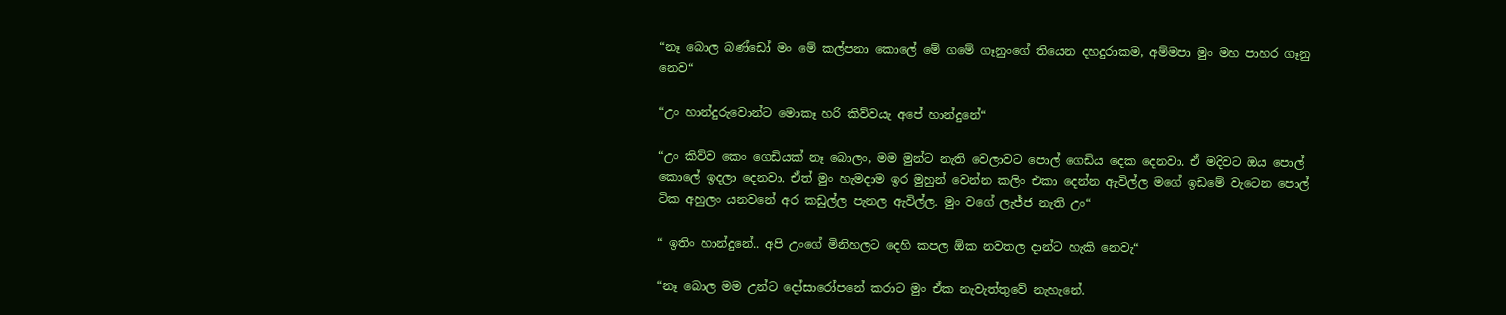“නෑ බොල බණ්ඩෝ මං මේ කල්පනා කොලේ මේ ගමේ ගෑනුංගේ තියෙන දහදුරාකම, අම්මපා මුං මහ පාහර ගෑනු නෙව“

“උං හාන්දුරුවොන්ට මොකෑ හරි කිව්වයැ අපේ හාන්දුනේ“

“උං කිව්ව කෙං ගෙඩියක් නෑ බොලං, මම මුන්ට නැති වෙලාවට පොල් ගෙඩිය දෙක දෙනවා. ඒ මදිවට ඔය පොල් කොලේ ඉදලා දෙනවා. ඒත් මුං හැමදාම ඉර මුහුන් වෙන්න කලිං එකා දෙන්න ඇවිල්ල මගේ ඉඩමේ වැටෙන පොල් ටික අහුලං යනවනේ අර කඩුල්ල පැනල ඇවිල්ල. මුං වගේ ලැජ්ජ නැති උං“

“ ඉතිං හාන්දුනේ.. අපි උංගේ මිනිහලට දෙහි කපල ඕක නවතල දාන්ට හැකි නෙවැ“

“නෑ බොල මම උන්ට දෝසාරෝපනේ කරාට මුං ඒක නැවැත්තුවේ නැහැනේ.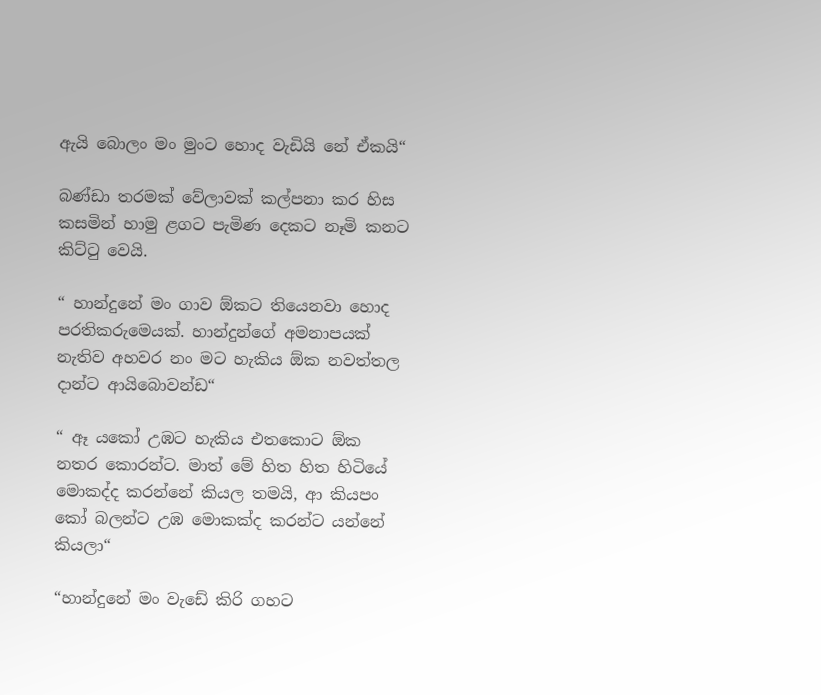ඇයි බොලං මං මුංට හොද වැඩියි නේ ඒකයි“

බණ්ඩා තරමක් වේලාවක් කල්පනා කර හිස කසමින් හාමු ළගට පැමිණ දෙකට නෑමි කනට කිට්ටු වෙයි.

“ හාන්දුනේ මං ගාව ඕකට තියෙනවා හොද පරතිකරුමෙයක්. හාන්දුන්ගේ අමනාපයක් නැතිව අහවර නං මට හැකිය ඕක නවත්තල දාන්ට ආයිබොවන්ඩ“

“ ඈ යකෝ උඹට හැකිය එතකොට ඕක නතර කොරන්ට. මාත් මේ හිත හිත හිටියේ මොකද්ද කරන්නේ කියල තමයි, ආ කියපං කෝ බලන්ට උඹ මොකක්ද කරන්ට යන්නේ කියලා“

“හාන්දුනේ මං වැඩේ කිරි ගහට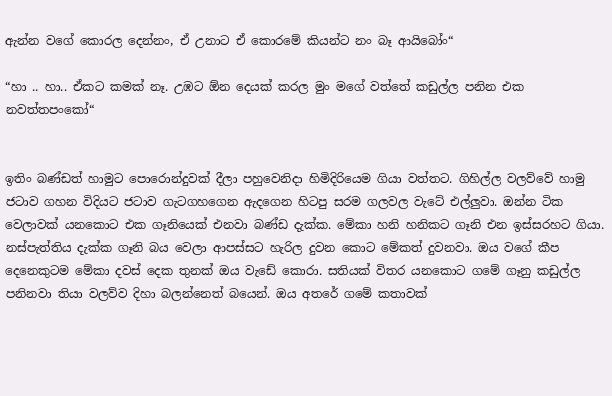ඇන්න වගේ කොරල දෙන්නං, ඒ උනාට ඒ කොරමේ කියන්ට නං බෑ ආයිබෝං“

“හා .. හා.. ඒකට කමක් නෑ. උඹට ඕන දෙයක් කරල මුං මගේ වත්තේ කඩුල්ල පනින එක නවත්තපංකෝ“


ඉතිං බණ්ඩත් හාමුට පොරොන්දුවක් දීලා පහුවෙනිදා හිමිදිරියෙම ගියා වත්තට. ගිහිල්ල වලව්වේ හාමු ජටාව ගහන විදියට ජටාව ගැටගහගෙන ඇදගෙන හිටපු සරම ගලවල වැටේ එල්ලුවා. ඔන්න ටික වෙලාවක් යනකොට එක ගෑනියෙක් එනවා බණ්ඩ දැක්ක. මේකා හනි හනිකට ගෑනි එන ඉස්සරහට ගියා. නස්පැත්තිය දැක්ක ගෑනි බය වෙලා ආපස්සට හැරිල දුවන කොට මේකත් දුවනවා. ඔය වගේ කීප දෙනෙකුටම මේකා දවස් දෙක තුනක් ඔය වැඩේ කොරා. සතියක් විතර යනකොට ගමේ ගෑනු කඩුල්ල පනිනවා තියා වලව්ව දිහා බලන්නෙත් බයෙන්. ඔය අතරේ ගමේ කතාවක්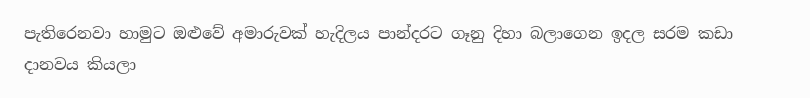පැතිරෙනවා හාමුට ඔළුවේ අමාරුවක් හැදිලය පාන්දරට ගෑනු දිහා බලාගෙන ඉදල සරම කඩා දානවය කියලා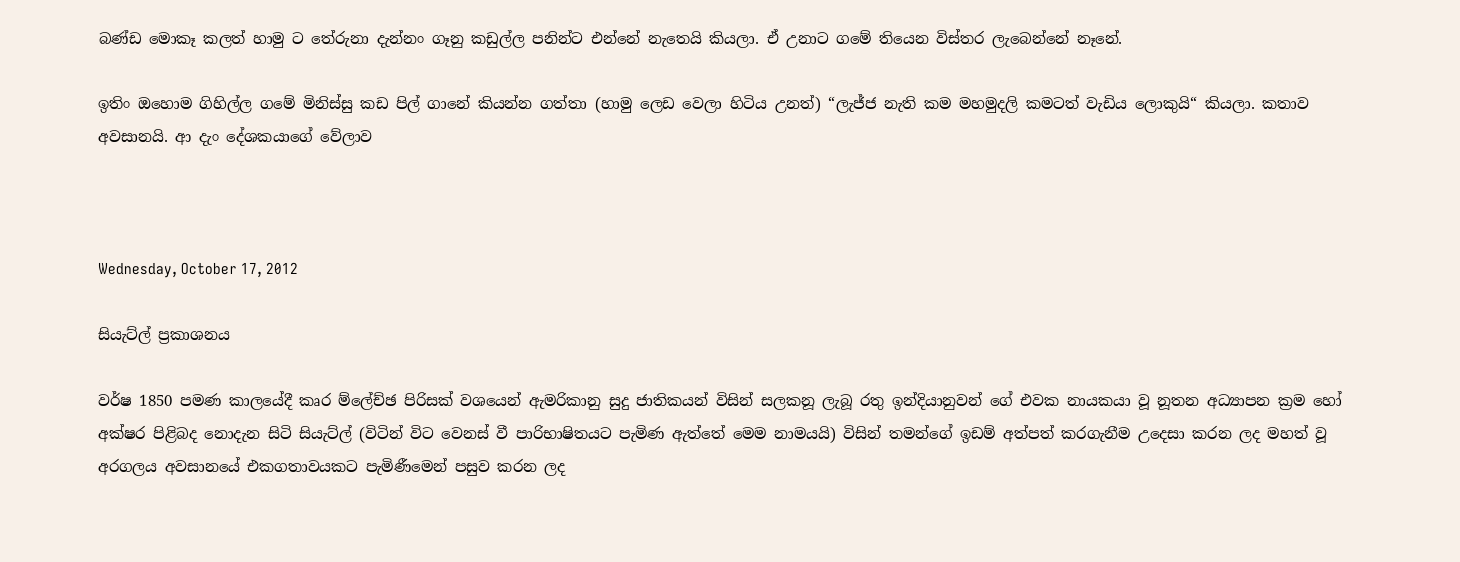බණ්ඩ මොකෑ කලත් හාමු ට තේරුනා දැන්නං ගෑනු කඩුල්ල පනින්ට එන්නේ නැතෙයි කියලා. ඒ උනාට ගමේ තියෙන විස්තර ලැබෙන්නේ නෑනේ.

ඉතිං ඔහොම ගිහිල්ල ගමේ මිනිස්සු කඩ පිල් ගානේ කියන්න ගත්තා (හාමු ලෙඩ වෙලා හිටිය උනත්) “ලැජ්ජ නැති කම මහමුදලි කමටත් වැඩිය ලොකුයි“ කියලා. කතාව අවසානයි. ආ දැං දේශකයාගේ වේලාව



Wednesday, October 17, 2012

සියැට්ල් ප්‍රකාශනය

වර්ෂ 1850 පමණ කාලයේදී කෘර ම්ලේච්ඡ පිරිසක් වශයෙන් ඇමරිකානු සුදු ජාතිකයන් විසින් සලකනූ ලැබූ රතු ඉන්දියානුවන් ගේ එවක නායකයා වූ නූතන අධ්‍යාපන ක්‍රම හෝ අක්ෂර පිළිබද නොදැන සිටි සියැට්ල් (විටින් විට වෙනස් වී පාරිභාෂිතයට පැමිණ ඇත්තේ මෙම නාමයයි) විසින් තමන්ගේ ඉඩම් අත්පත් කරගැනීම උ‍දෙසා කරන ලද මහත් වූ අරගලය අවසා‍නයේ එකගතාවයකට පැමිණීමෙන් පසුව කරන ලද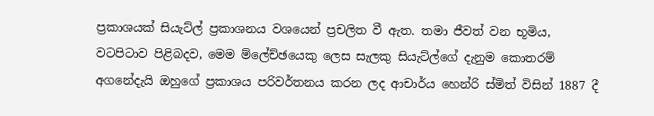ප්‍රකාශයක් සියැට්ල් ප්‍රකාශනය වශයෙන් ප්‍රචලිත වී ඇත. තමා ජීවත් වන භූමිය, වටපිටාව පිළිබදව, මෙම ම්ලේච්ඡයෙකු ලෙස සැලකු සියැට්ල්ගේ දැනුම කොතරම් අගනේදැයි ඔහුගේ ප්‍රකාශය පරිවර්තනය කරන ලද ආචාර්ය හෙන්රි ස්මිත් විසින් 1887 දී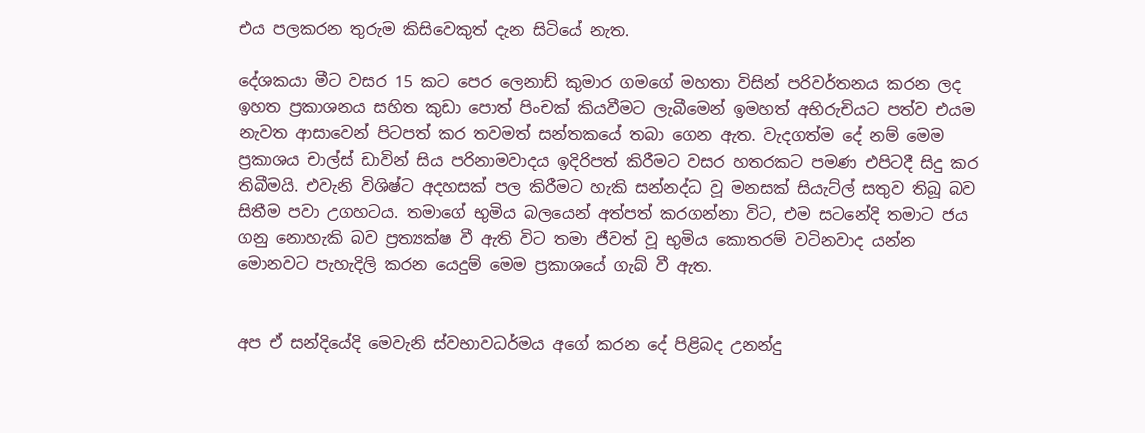එය පලකරන තුරුම කිසිවෙකුත් දැන ‍සිටියේ නැත.

දේශකයා මීට වසර 15 කට පෙර ලෙනාඩ් කුමාර ගමගේ මහතා විසින් පරිවර්තනය කරන ලද ඉහත ප්‍රකාශනය සහිත කුඩා පොත් පිංචක් කියවීමට ලැබීමෙන් ඉමහත් අභිරුචිය‍ට පත්ව එයම නැවත ආසාවෙන් පිටපත් කර තවමත් සන්තකයේ තබා ගෙන ඇත. වැදගත්ම දේ නම් මෙම ප්‍රකාශය චාල්ස් ඩාවින් සිය පරිනාමවාදය ඉදිරිපත් කිරීමට වසර හතරකට පමණ එපිටදී සිදු කර තිබීමයි. එවැනි විශිෂ්ට අදහසක් පල කිරීමට හැකි සන්නද්ධ වූ මනසක් සියැට්ල් සතුව තිබූ බව සිතීම පවා උගහටය. තමාගේ භුමිය බලයෙන් අත්පත් කරගන්නා විට, එම සටනේදි තමාට ජය ගනු නොහැකි බව ප්‍රත්‍යක්ෂ වී ඇති විට තමා ජීවත් වූ භුමිය කොතරම් වටිනවාද යන්න මොනවට පැහැදිලි කරන යෙදුම් මෙම ප්‍රකාශයේ ගැබ් වී ඇත.


අප ඒ සන්දියේදි මෙවැනි ස්වභාවධර්මය අගේ කරන දේ පිළිබද උනන්දු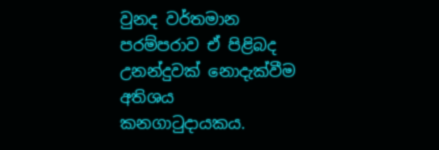වුනද වර්තමාන පරම්පරාව ඒ පිළිබද උනන්දුවක් නොදැක්වීම අතිශය කනගාටුදායකය.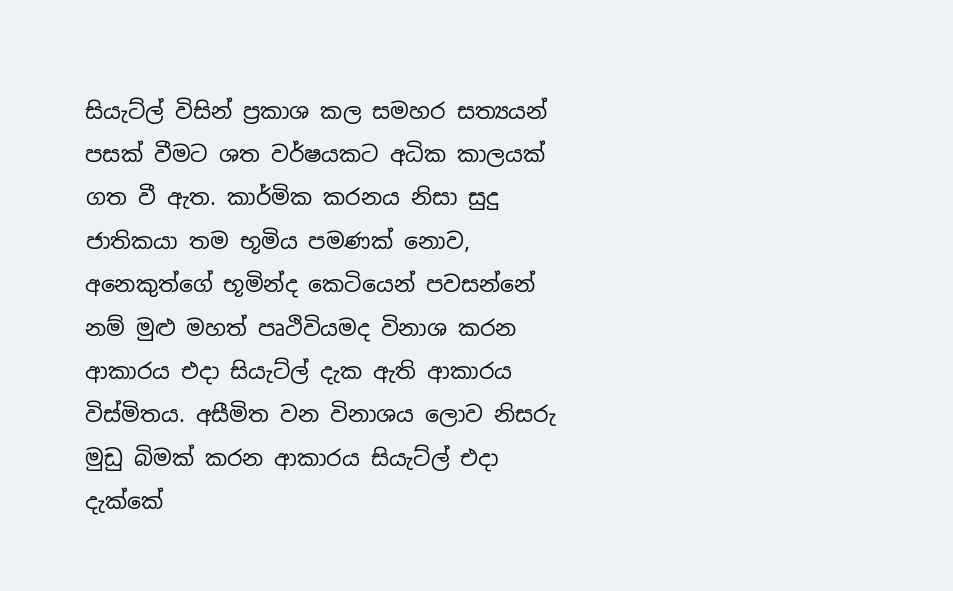සියැට්ල් විසින් ප්‍රකාශ කල සමහර සත්‍යයන් පසක් වීමට ශත වර්ෂයකට අධික කාලයක් ගත වී ඇත. කාර්මික කරනය නිසා සුදු ජාතිකයා තම භූමිය පමණක් නොව, අනෙකුත්ගේ භූමින්ද කෙටියෙන් පවසන්නේ නම් මුළු මහත් පෘථිවියමද විනාශ කරන ආකාරය එදා සියැට්ල් දැක ඇති ආකාරය විස්මිතය. අසීමිත වන විනාශය ලොව නිසරු මුඩු බිමක් කරන ආකාරය සියැට්ල් එදා දැක්කේ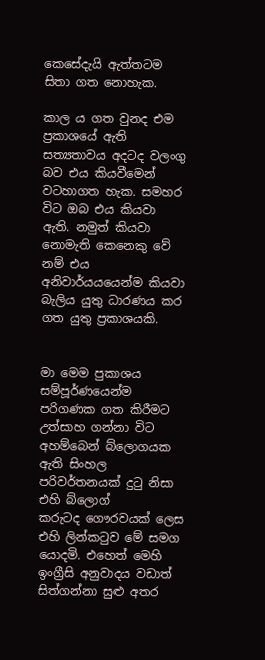කෙසේදැයි ඇත්තට‍ම සිතා ගත නොහැක.

කාල ය ගත වුනද එම ප්‍රකාශයේ ඇති සත්‍යතාවය අදටද වලංගු බව එය කියවීමෙන් වටහාගත හැක. සමහර විට ඔබ එය කියවා ඇති. නමුත් කියවා නොමැති කෙනෙකු වේ නම් එය අනිවාර්යයයෙන්ම කියවා බැලිය යුතු ධාරණය කර ගත යුතු ප්‍රකාශයකි.


මා මෙම පුකාශය සම්පූර්ණයෙන්ම පරිගණක ගත කිරීමට උත්සාහ ගන්නා විට අහම්බෙන් බ්‍‍ලොගයක ඇති සිංහල පරිවර්තනයක් දුටු නිසා එහි බ්ලොග් කරුටද ‍ගෞරවයක් ලෙස එහි ලින්කටුව මේ සමග යොදමි. එහෙත් මෙහි ඉංග්‍රීසි අනුවාදය වඩාත් සිත්ගන්නා සුළු අතර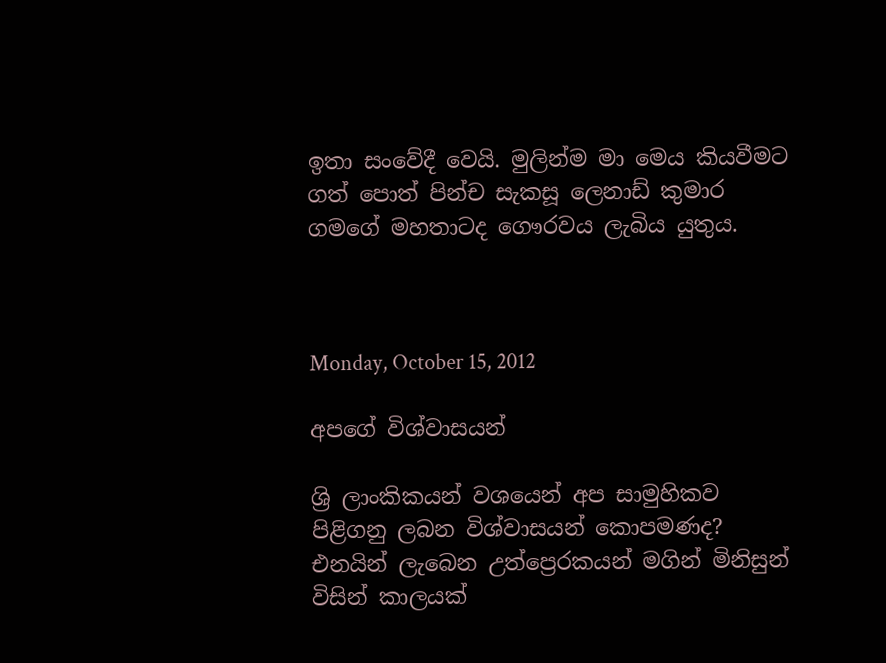ඉතා සංවේදී වෙයි. මුලින්ම මා මෙය කියවීමට ගත් පොත් පින්ච සැකසූ ලෙනාඩ් කුමාර ගමගේ මහතාටද ගෞරවය ලැබිය යුතුය.



Monday, October 15, 2012

අපගේ විශ්වාසයන්

ශ්‍රි ලාංකිකයන් වශයෙන් අප සාමුහිකව පිළිගනු ලබන විශ්වාසයන් කොපමණද? එනයින් ලැබෙන උත්ප්‍රෙරකයන් මගින් මිනිසුන් විසින් කාලයක්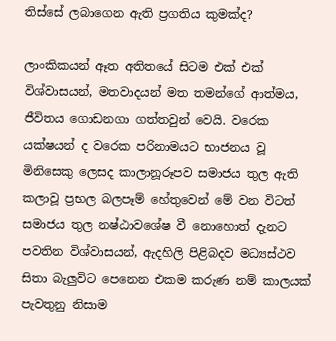තිස්සේ ලබාගෙන ඇති ප්‍රගතිය කුමක්ද?

ලාංකිකයන් ඈත අතිතයේ සිටම එක් එක් විශ්වාසයන්, මතවාදයන් මත තමන්ගේ ආත්මය, ජීවිතය ගොඩනගා ගත්තවුන් වෙයි. වරෙක යක්ෂයන් ද වරෙක පරිනාමයට භාජනය වූ මිනිසෙකු ලෙසද කාලානූරූපව සමාජය තුල ඇති කලාවූ ප්‍රභල බලපෑම් හේ‍තුවෙන් මේ වන විටත් සමාජය තුල නෂ්ඨාවශේෂ වී නොහොත් දැනට පවතින විශ්වාසයන්, ඇදහිලි පිළිබදව මධ්‍යස්ථව සිතා බැලුවිට පෙනෙන එකම කරුණ නම් කාලයක් පැවතුනු නිසාම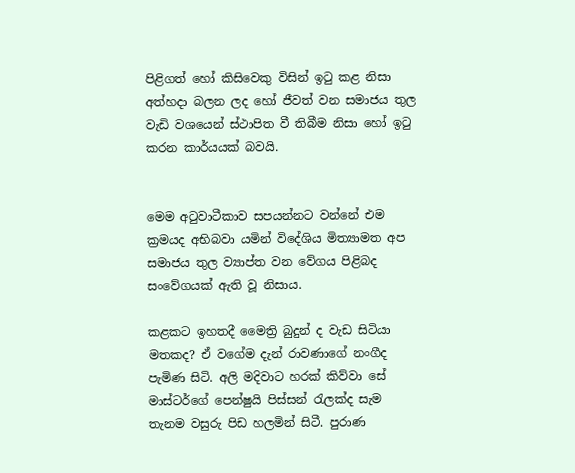පිළිගත් හෝ කිසිවෙකු විසින් ඉටු කළ නිසා අත්හදා බලන ලද හෝ ජීවත් වන සමාජය තුල වැඩි වශයෙන් ස්ථාපිත වී තිබීම නිසා හෝ ඉ‍ටු කරන කාර්යයක් බවයි.


මෙම අටුවාටීකාව සපයන්නට වන්නේ එම ක්‍රමයද අභිබවා යමින් වි‍දේශිය මිත්‍යාමත අප සමාජය තුල ව්‍යාප්ත වන වේගය පිළිබද සංවේගයක් ඇති වූ නිසාය.

කළකට ඉහතදී මෛත්‍රි බුදුන් ද වැඩ සිටියා මතකද? ඒ වගේම දැන් රාවණාගේ නංගීද පැමිණ සිටි. අලි මදිවාට හරක් කිව්වා සේ මාස්ටර්ගේ පෙන්ෂුයි පිස්සන් රැලක්ද සැම තැනම වසුරු පිඩ හලමින් සිටී. පුරාණ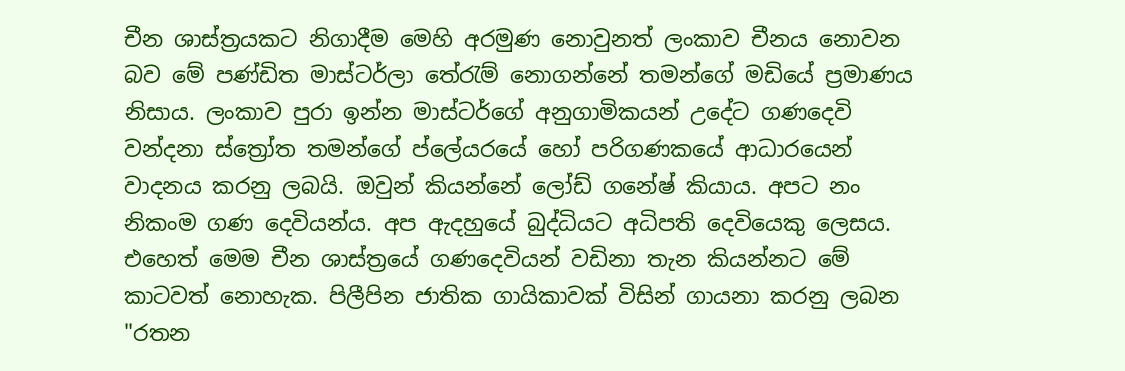චීන ශාස්ත්‍රයකට නිගාදීම මෙහි අරමුණ නොවුනත් ලංකාව චීනය නොවන බව මේ පණ්ඩිත මාස්ටර්ලා තේරැම් නොගන්නේ තමන්ගේ මඩියේ ප්‍රමාණය නිසාය. ලංකාව පුරා ඉන්න මාස්‍ටර්ගේ අනුගාමිකයන් උදේට ගණදෙවි වන්දනා ස්ත්‍රෝත තමන්ගේ ප්ලේයරයේ හෝ පරිගණකයේ ආධාරයෙන් වාදනය කරනු ලබයි. ඔවුන් කියන්නේ ලෝඩ් ගනේෂ් කියාය. අපට නං නිකංම ගණ දෙවියන්ය. අප ඇදහුයේ බුද්ධියට අධිපති දෙවියෙකු ලෙසය. එහෙත් මෙම චීන ශාස්ත්‍රයේ ගණදෙවියන් වඩිනා තැන කියන්නට මේ කාටවත් නොහැක. පිලීපින ජාතික ගායිකාවක් විසින් ගායනා කරනු ලබන "රතන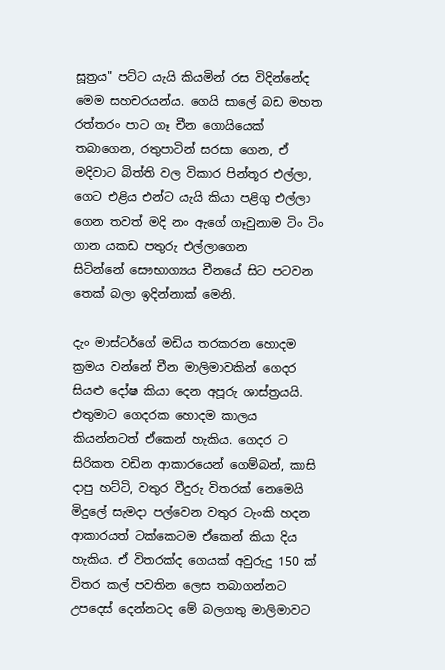සූත්‍රය" පට්ට යැයි කියමින් රස විදින්නේද මෙම සහචරයන්ය. ගෙයි සාලේ බඩ මහත රත්තරං පාට ගෑ චීන ගොයියෙක් තබාගෙන, රතුපාටින් සරසා ගෙන, ඒ මදිවාට බිත්ති වල විකාර පින්තූර එල්ලා, ගෙට එළිය එන්ට යැයි කියා පළිගු එල්ලා ගෙන තවත් මදි නං ඇගේ ගෑවුනාම ටිං ටිං ගාන යකඩ පතුරු එල්ලා‍ගෙන සිටින්නේ ‍සෞභාග්‍යය චීනයේ සිට පටවන තෙක් බලා ඉදින්නාක් මෙනි.

දැං මාස්ටර්ගේ මඩිය තරකරන හොදම ක්‍රමය වන්නේ චීන මාලිමාවකින් ගෙදර සියළු දෝෂ කියා දෙන අපූරු ශාස්ත්‍රයයි. එතුමාට ගෙදරක හොදම කාලය කියන්නටත් ඒකෙන් හැකිය. ගෙදර ට සිරිකත වඩින ආකාරයෙන් ගෙම්බන්, කාසි දාපු හට්ටි, වතුර වීදුරු විතරක් නෙමෙයි මිදුලේ සැමදා පල්වෙන වතුර ටැංකි හදන ආකාරයත් ටක්කෙටම ඒකෙන් කියා දිය හැකිය. ඒ විතරක්ද ගෙයක් අවුරුදු 150 ක් විතර කල් පවතින ලෙස තබාගන්නට උපදෙස් දෙන්නට‍ද මේ බලගතු මාලිමාවට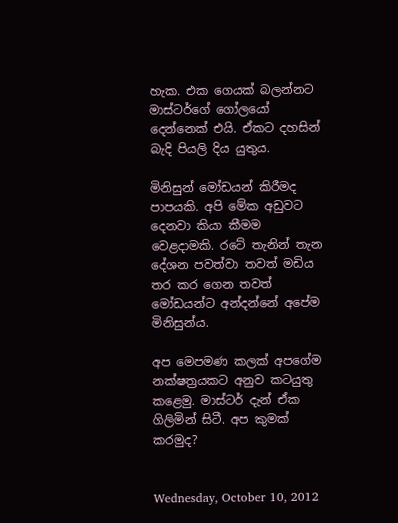හැක. එක ගෙයක් බලන්නට මාස්ටර්ගේ ගෝලයෝ දෙන්නෙක් එයි. ඒකට දහසින් බැදි පියලි දිය යුතුය.

මිනිසුන් මෝඩයන් කිරීමද පාපයකි. අපි මේක අඩුවට දෙනවා කියා කීමම වෙළදාමකි. රටේ තැනින් තැන දේශන පවත්වා තවත් මඩිය තර කර ගෙන තවත් මෝඩයන්ට අන්දන්නේ අපේම මිනිසුන්ය.

අප මෙපමණ කලක් අපගේම නක්ෂත්‍රයකට අනුව කටයුතු කළෙමු. මාස්ටර් දැන් ඒක ගිලිමින් සිටී. අප කුමක් කරමුද?


Wednesday, October 10, 2012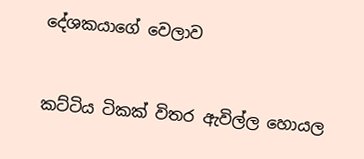දේශකයාගේ වෙලාව


කට්ටිය ටිකක් විතර ඇවිල්ල හොයල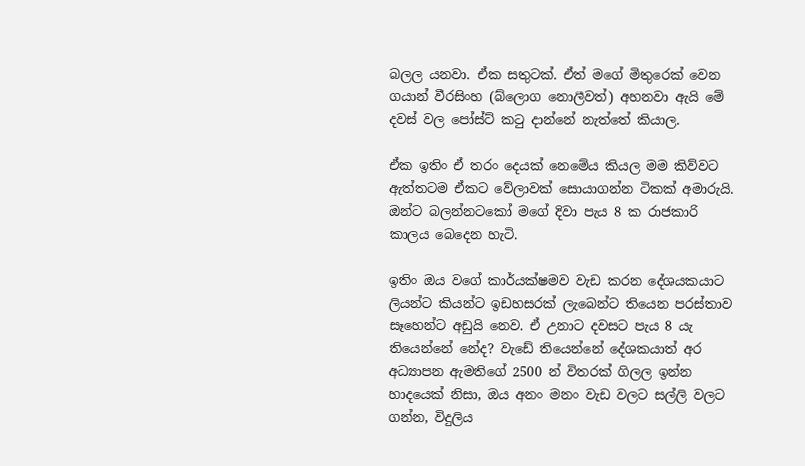බලල යනවා. ඒක සතුටක්. ඒත් ම‍ගේ මිතුරෙක් වෙන ගයාන් වීරසිංහ (බ්ලොග නොලීවත්) අහනවා ඇයි මේ දවස් වල පෝස්ට් කටු දා‍න්නේ නැත්තේ කියාල.

ඒක ඉතිං ඒ තරං දෙයක් නෙමේය කියල මම කිව්වට ඇත්තටම ඒකට වේලාවක් සොයාගන්න ටිකක් අමාරුයි. ඔන්ට බලන්නටකෝ මගේ දිවා පැය 8 ක රාජකාරි කාලය බෙදෙන හැටි.

ඉතිං ඔය වගේ කාර්යක්ෂමව වැඩ කරන දේශයකයාට ලියන්ට කියන්ට ඉඩහසරක් ලැබෙන්ට‍ තියෙන පරස්තාව සෑහෙන්ට අඩුයි නෙව. ඒ උනාට දවසට පැය 8 යැ තියෙන්නේ නේද? වැඩේ තියෙන්නේ දේශකයාත් අර අධ්‍යාපන ඇමතිගේ ‍2500 න් විතරක් ගිලල ඉන්න හාදයෙක් නිසා, ඔය අනං මනං වැඩ වලට සල්ලි වලට ගන්න, විදුලිය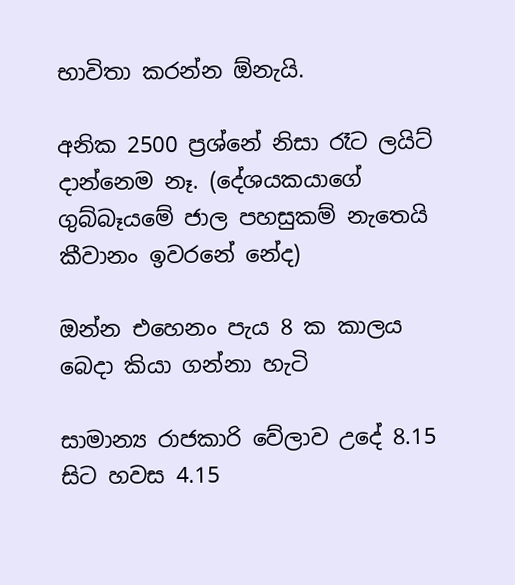භාවිතා කරන්න ඕනැයි.

අනික 2500 ප්‍රශ්නේ නිසා රෑට ලයිට් දා‍න්නෙම නෑ. (දේශයකයාගේ ගුබ්බෑයමේ ජාල පහසුකම් නැතෙයි කීවානං ඉවරනේ නේද)

ඔන්න එහෙනං පැය 8 ක කාලය බෙදා කියා ගන්නා හැටි

සාමාන්‍ය රාජකාරි වේලාව උදේ 8.15 සිට හවස 4.15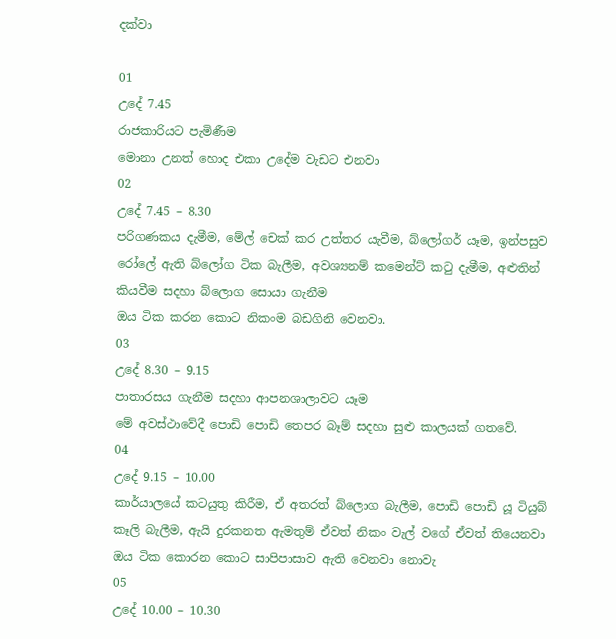දක්වා

01
උදේ 7.45
රාජකාරියට පැමිණීම
මොනා උනත් හොද එකා උදේම වැඩට එනවා
02
උදේ 7.45 – 8.30
පරිගණකය දැමීම, මේල් චෙක් කර උත්තර යැවීම, බ්ලෝගර් යෑම, ඉන්පසුව රෝලේ ඇති බ්ලෝග ටික බැලීම, අවශ්‍යනම් කමෙන්ට් කටු දැමීම, අළුතින් කියවීම සදහා බ්ලොග සොයා ගැනීම
ඔය ටික කරන කොට නිකංම බඩගිනි වෙනවා.
03
උදේ 8.30 – 9.15
පාතාරසය ගැනීම සදහා ආපනශාලාවට යෑම
මේ අවස්ථාවේදී පොඩි පොඩි තෙපර බෑම් සදහා සුළු කාලයක් ගතවේ.
04
උදේ 9.15 – 10.00
කාර්යාලයේ කටයුතු කිරීම, ඒ අතරත් බ්ලොග බැලීම, පොඩි පොඩි යූ ටියුබ් කෑලි බැලීම, ඇයි දුරකනත ඇමතුම් ඒවත් නිකං වැල් වගේ ඒවත් තියෙනවා
ඔය ටික ‍කොරන කොට සාපිපාසාව ඇති වෙනවා නොවැ
05
උදේ 10.00 – 10.30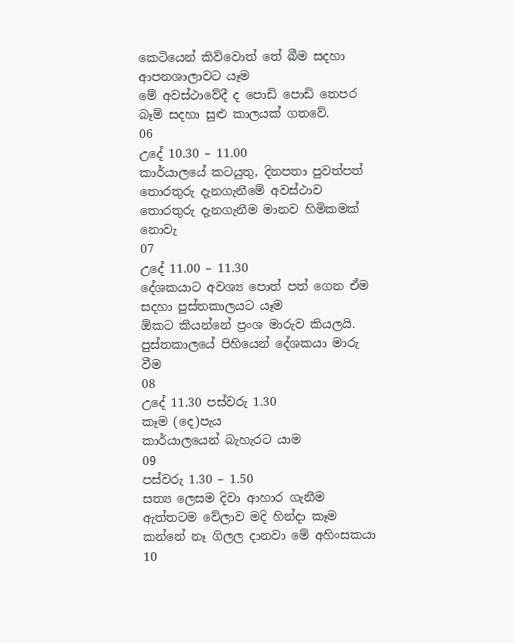කෙටියෙන් කිව්වොත් ‍තේ බීම සදහා ආපනශාලාවට යෑම
මේ අවස්ථාවේදී ද පොඩි පොඩි තෙපර බෑම් සදහා සුළු කාලයක් ගතවේ.
06
උදේ 10.30 – 11.00
කාර්යාලයේ කටයුතු, දිනපතා පුවත්පත් තොරතුරු දැනගැනීමේ අවස්ථාව
තොරතුරු දැනගැනීම මානව හිමිකමක් නොවැ
07
උදේ 11.00 – 11.30
දේශකයාට අවශ්‍ය පොත් පත් ගෙන ඒම සදහා පුස්තකාලයට යෑම
ඕකට කියන්නේ ප්‍රංශ මාරුව කියලයි. පුස්තකා‍ලයේ පිහියෙන් දේශකයා මාරු වීම
08
උදේ 11.30 පස්වරු 1.30
කෑම (දෙ)පැය
කාර්යාලයෙන් බැහැරට යාම
09
පස්වරු 1.30 – 1.50
සත්‍ය ලෙසම දිවා ආහාර ගැනීම
ඇත්තටම වේලාව මදි හින්දා කෑම කන්නේ නෑ ගිලල දානවා මේ අහිංසකයා
10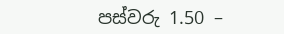පස්වරු 1.50 –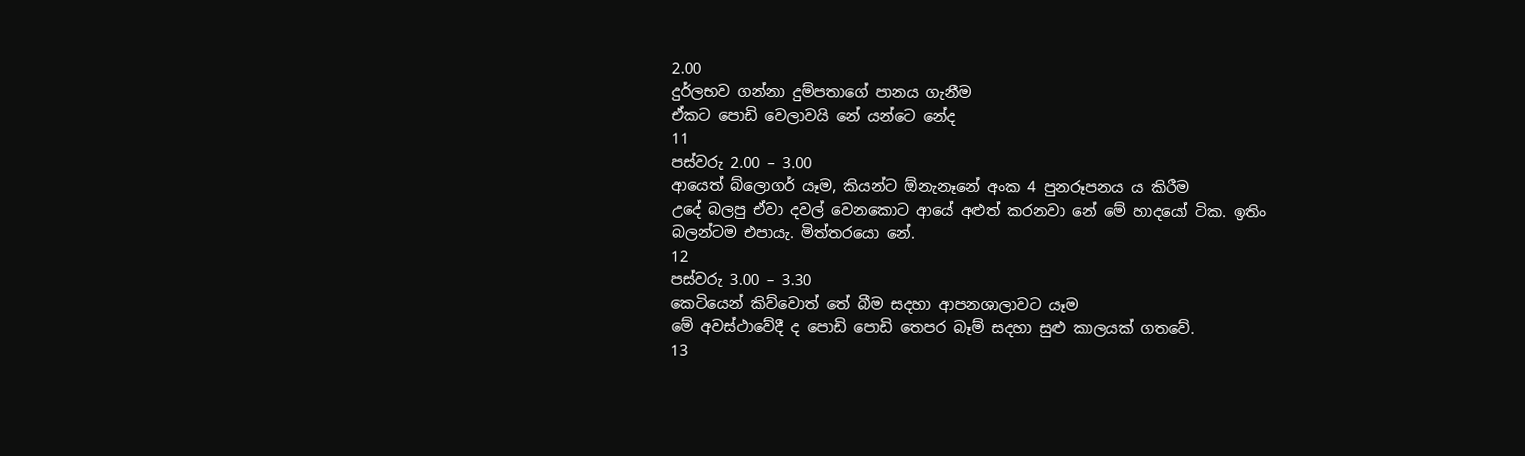2.00
දුර්ලභව ගන්නා දුම්පතාගේ පානය ගැනීම
ඒකට පොඩි වෙලාවයි නේ යන්ටෙ නේද
11
පස්වරු 2.00 – 3.00
ආයෙත් බ්ලොගර් යෑම, කියන්ට ඕනැනෑනේ අංක 4 පුනරූපනය ය කිරීම
උදේ බලපු ඒවා දවල් වෙනකොට ආයේ අළුත් කරනවා නේ මේ හා‍දයෝ ටික. ඉතිං බලන්ටම එපායැ. මිත්තරයො ‍නේ.
12
පස්වරු 3.00 – 3.30
කෙටියෙන් කිව්වොත් ‍තේ බීම සදහා ආපනශාලාවට යෑම
මේ අවස්ථාවේදී ද පොඩි පොඩි තෙපර බෑම් සදහා සුළු කාලයක් ගතවේ.
13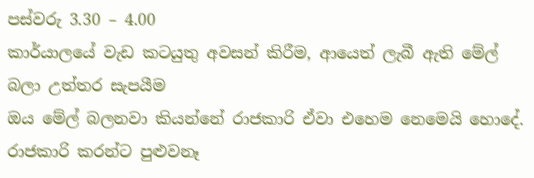පස්වරු 3.30 – 4.00
කාර්යාලයේ වැඩ කටයුතු අවසන් කිරීම, ආයෙත් ලැබී ඇති මේල් බලා උත්තර සැපයීම
ඔය මේල් බලනවා කියන්නේ රාජකාරි ඒවා එහෙම නෙමෙයි හොදේ. රාජකාරි කරන්ට පුළුවනෑ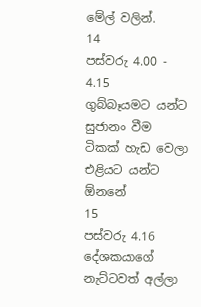මේල් වලින්.
14
පස්වරු 4.00 - 4.15
ගුබ්බෑයමට යන්ට සුජානං වීම
ටිකක් හැඩ වෙලා එළියට යන්ට ඕනනේ
15
පස්වරු 4.16
දේශකයාගේ නැට්ටවත් අල්ලා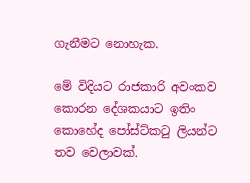ගැනීමට නොහැක.

මේ විදියට රාජකාරි අවංකව කොරන දේශකයාට ඉතිං කොහේද පෝස්ට්කටු ලියන්ට තව වෙලාවක්.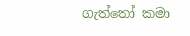ගැත්තෝ කමා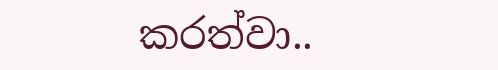කරත්වා..